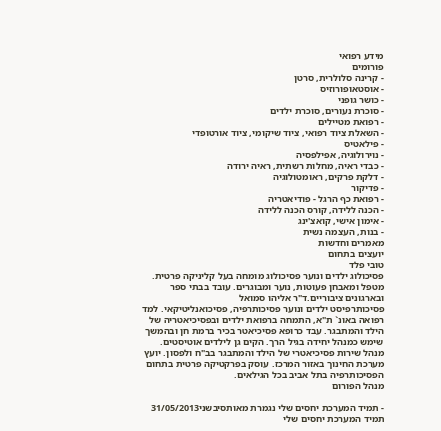מידע רפואי
פורומים
- קרינה סלולרית, סרטן
- אוסטאופורוזיס
- כושר גופני
- סוכרת נעורים, סוכרת ילדים
- רפואת מטיילים
- השאלת ציוד רפואי, ציוד שיקומי, ציוד אורטופדי
- פילאטיס
- נוירולוגיה, אפילפסיה
- כבדי ראיה, מחלות רשתית, ראיה ירודה
- דלקת פרקים, ראומטולוגיה
- פדיקור
- רפואת כף הרגל - פודיאטריה
- הכנה ללידה, קורס הכנה ללידה
- אימון אישי, קואצ'ינג
- בנות, העצמה נשית
מאמרים וחדשות
יועצים בתחום
טובי פלד
פסיכולוג ילדים ונוער פסיכולוג מומחה בעל קליניקה פרטית. מטפל ומאבחן פעוטות, נוער ומבוגרים. עובד בבתי ספר ובארגונים ציבוריים.ד"ר אליהו סמואל
פסיכותרפיסט ילדים ונוער פסיכותרפיה, פסיכואנליטיקאי. למד רפואה באונ` ת"א, התמחה ברפואת ילדים ובפסיכיאטריה של הילד והמתבגר. עבד כרופא פסיכיאטר בכיר ברמת חן ובהמשך שימש כמנהל יחידה בגיל הרך. הקים גן לילדים אוטיסטים. מנהל שירות פסיכיאטרי של הילד והמתבגר בב"ח ולפסון. יועץ מערכת החינוך באזור המרכז. עוסק בפרקטיקה פרטית בתחום הפסיכותרפיה בתל אביב בכל הגילאים.
מנהל הפורום

- תמיד המערכת יחסים שלי נגמרת מאותסיבשני31/05/2013
תמיד המערכת יחסים שלי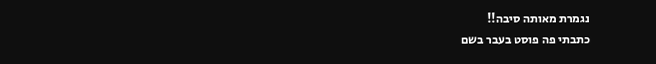נגמרת מאותה סיבה!!
כתבתי פה פוסט בעבר בשם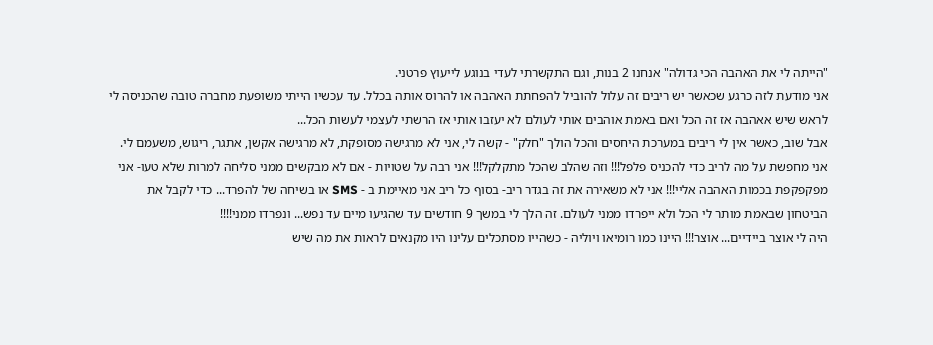"הייתה לי את האהבה הכי גדולה" אנחנו 2 בנות, וגם התקשרתי לעדי בנוגע לייעוץ פרטני.
אני מודעת לזה כרגע שכאשר יש ריבים זה עלול להוביל להפחתת האהבה או להרוס אותה בכלל. עד עכשיו הייתי משופעת מחברה טובה שהכניסה לי לראש שיש אאהבה אז זה הכל ואם באמת אוהבים אותי לעולם לא יעזבו אותי אז הרשתי לעצמי לעשות הכל...
אבל שוב, כאשר אין לי ריבים במערכת היחסים והכל הולך "חלק" - קשה לי, אני לא מרגישה מסופקת, לא מרגישה אקשן, אתגר, ריגוש, משעמם לי. אני מחפשת על מה לריב כדי להכניס פלפל!!! וזה שהלב שהכל מתקלקל!!! אני רבה על שטויות - אם לא מבקשים ממני סליחה למרות שלא טעו- אני מפקפקפת בכמות האהבה אליי!!! אני לא משאירה את זה בגדר ריב- בסוף כל ריב אני מאיימת ב - SMS או בשיחה של להפרד... כדי לקבל את הביטחון שבאמת מותר לי הכל ולא ייפרדו ממני לעולם. זה הלך לי במשך 9 חודשים עד שהגיעו מיים עד נפש... ונפרדו ממני!!!!
היה לי אוצר ביידיים... אוצר!!! היינו כמו רומיאו ויוליה - כשהייו מסתכלים עלינו היו מקנאים לראות את מה שיש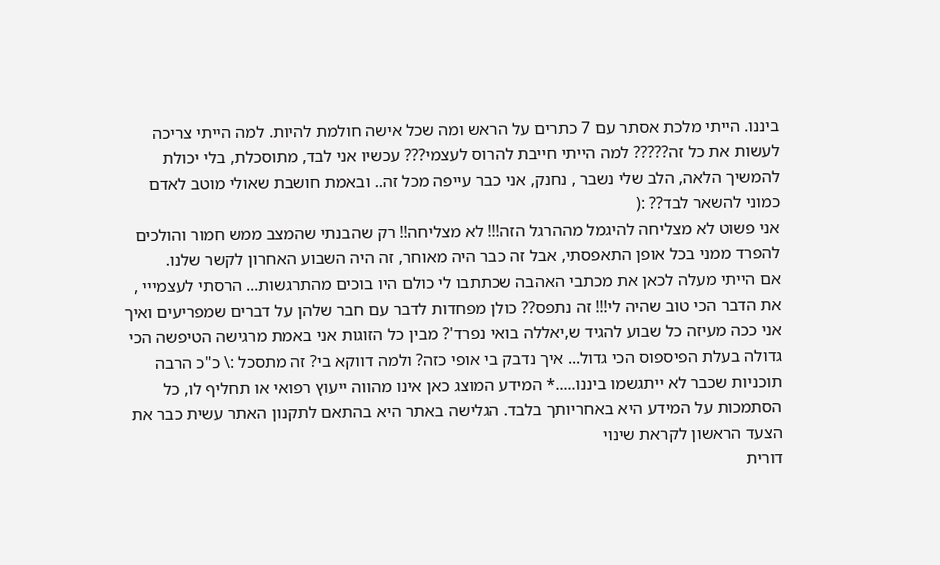ביננו. הייתי מלכת אסתר עם 7 כתרים על הראש ומה שכל אישה חולמת להיות. למה הייתי צריכה לעשות את כל זה????? למה הייתי חייבת להרוס לעצמי??? עכשיו אני לבד, מתוסכלת, בלי יכולת להמשיך הלאה, הלב שלי נשבר , נחנק, אני כבר עייפה מכל זה.. ובאמת חושבת שאולי מוטב לאדם כמוני להשאר לבד?? :(
אני פשוט לא מצליחה להיגמל מההרגל הזה!!! לא מצליחה!! רק שהבנתי שהמצב ממש חמור והולכים להפרד ממני בכל אופן התאפסתי, אבל זה כבר היה מאוחר, זה היה השבוע האחרון לקשר שלנו.
אם הייתי מעלה לכאן את מכתבי האהבה שכתתבו לי כולם היו בוכים מהתרגשות... הרסתי לעצמייי , את הדבר הכי טוב שהיה לי!!! זה נתפס?? כולן מפחדות לדבר עם חבר שלהן על דברים שמפריעים ואיך אני ככה מעיזה כל שבוע להגיד ש,יאללה בואי נפרד'? מבין כל הזוגות אני באמת מרגישה הטיפשה הכי גדולה בעלת הפיספוס הכי גדול... איך נדבק בי אופי כזה? ולמה דווקא בי? זה מתסכל :\ כ"כ הרבה תוכניות שכבר לא ייתגשמו ביננו.....* המידע המוצג כאן אינו מהווה ייעוץ רפואי או תחליף לו, כל הסתמכות על המידע היא באחריותך בלבד. הגלישה באתר היא בהתאם לתקנון האתר עשית כבר את הצעד הראשון לקראת שינוי
דורית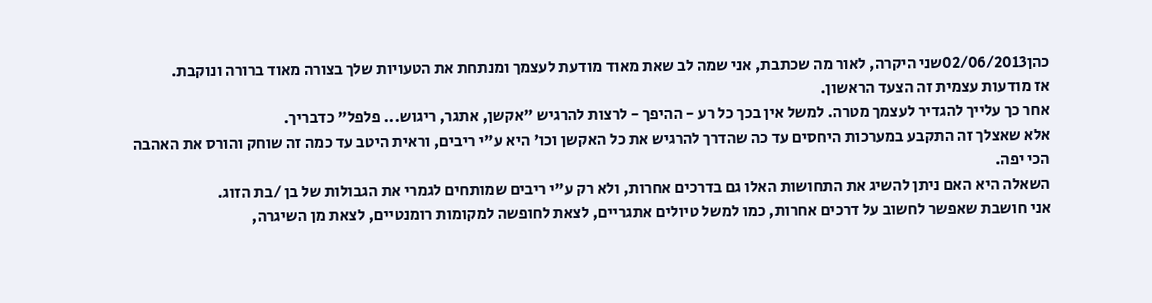כהן02/06/2013שני היקרה, לאור מה שכתבת, אני שמה לב שאת מאוד מודעת לעצמך ומנתחת את הטעויות שלך בצורה מאוד ברורה ונוקבת.
אז מודעות עצמית זה הצעד הראשון.
אחר כך עלייך להגדיר לעצמך מטרה. למשל אין בכך כל רע - ההיפך - לרצות להרגיש "אקשן, אתגר, ריגוש... פלפל" כדבריך.
אלא שאצלך זה התקבע במערכות היחסים עד כה שהדרך להרגיש את כל האקשן וכו' היא ע"י ריבים, וראית היטב עד כמה זה שוחק והורס את האהבה הכי יפה.
השאלה היא האם ניתן להשיג את התחושות האלו גם בדרכים אחרות, ולא רק ע"י ריבים שמותחים לגמרי את הגבולות של בן /בת הזוג.
אני חושבת שאפשר לחשוב על דרכים אחרות, כמו למשל טיולים אתגריים, לצאת לחופשה למקומות רומנטיים, לצאת מן השיגרה,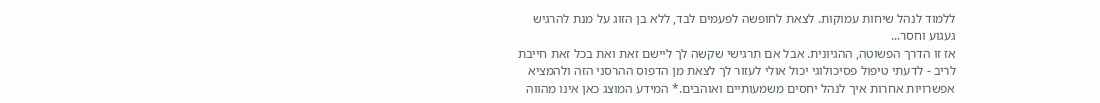ללמוד לנהל שיחות עמוקות. לצאת לחופשה לפעמים לבד, ללא בן הזוג על מנת להרגיש געגוע וחסר...
אז זו הדרך הפשוטה, ההגיונית. אבל אם תרגישי שקשה לך ליישם זאת ואת בכל זאת חייבת לריב - לדעתי טיפול פסיכולוגי יכול אולי לעזור לך לצאת מן הדפוס ההרסני הזה ולהמציא אפשרויות אחרות איך לנהל יחסים משמעותיים ואוהבים.* המידע המוצג כאן אינו מהווה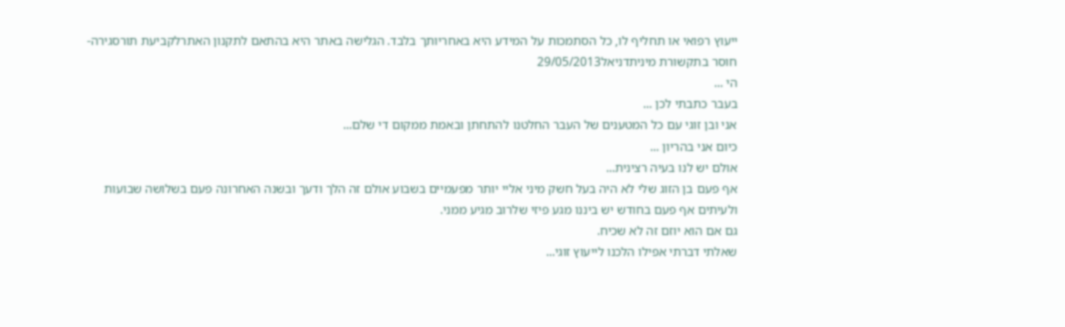ייעוץ רפואי או תחליף לו, כל הסתמכות על המידע היא באחריותך בלבד. הגלישה באתר היא בהתאם לתקנון האתרלקביעת תורסגירה- חוסר בתקשורת מיניתדניאל29/05/2013
הי ...
בעבר כתבתי לכן ...
אני ובן זוגי עם כל המטענים של העבר החלטנו להתחתן ובאמת ממקום די שלם...
כיום אני בהריון ...
אולם יש לנו בעיה רצינית...
אף פעם בן הזוג שלי לא היה בעל חשק מיני אליי יותר מפעמיים בשבוע אולם זה הלך ודעך ובשנה האחרונה פעם בשלושה שבועות ולעיתים אף פעם בחודש יש ביננו מגע פיזי שלרוב מגיע ממני.
גם אם הוא יוזם זה לא שכיח.
שאלתי דברתי אפילו הלכנו לייעוץ זוגי...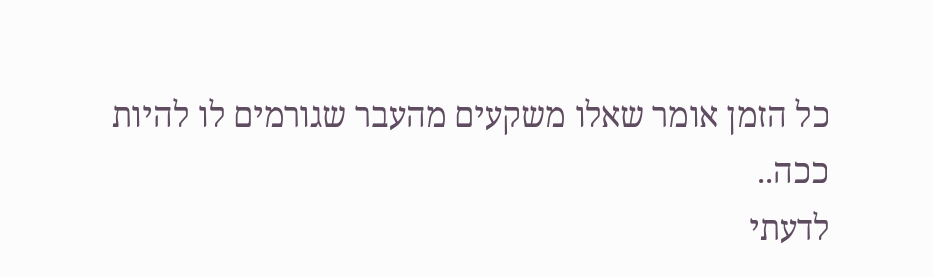כל הזמן אומר שאלו משקעים מהעבר שגורמים לו להיות ככה..
לדעתי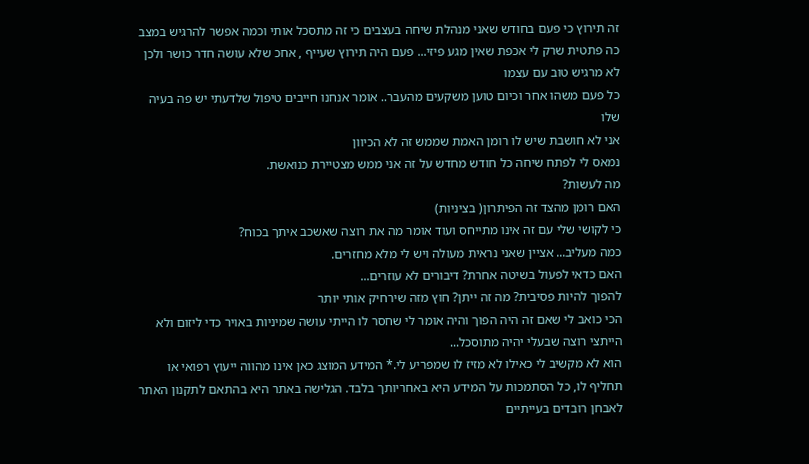זה תירוץ כי פעם בחודש שאני מנהלת שיחה בעצבים כי זה מתסכל אותי וכמה אפשר להרגיש במצב כה פתטית שרק לי אכפת שאין מגע פיזי... פעם היה תירוץ שעייף , אחכ שלא עושה חדר כושר ולכן לא מרגיש טוב עם עצמו
כל פעם משהו אחר וכיום טוען משקעים מהעבר.. אומר אנחנו חייבים טיפול שלדעתי יש פה בעיה שלו
אני לא חושבת שיש לו רומן האמת שממש זה לא הכיוון
נמאס לי לפתח שיחה כל חודש מחדש על זה אני ממש מצטיירת כנואשת.
מה לעשות?
האם רומן מהצד זה הפיתרון( בציניות)
כי לקושי שלי עם זה אינו מתייחס ועוד אומר מה את רוצה שאשכב איתך בכוח?
כמה מעליב... אציין שאני נראית מעולה ויש לי מלא מחזרים.
האם כדאי לפעול בשיטה אחרת? דיבורים לא עוזרים...
להפוך להיות פסיבית? מה זה ייתן? חוץ מזה שירחיק אותי יותר
הכי כואב לי שאם זה היה הפוך והיה אומר לי שחסר לו הייתי עושה שמיניות באויר כדי ליזום ולא הייתצי רוצה שבעלי יהיה מתוסכל...
הוא לא מקשיב לי כאילו לא מזיז לו שמפריע לי.* המידע המוצג כאן אינו מהווה ייעוץ רפואי או תחליף לו, כל הסתמכות על המידע היא באחריותך בלבד. הגלישה באתר היא בהתאם לתקנון האתר לאבחן רובדים בעייתיים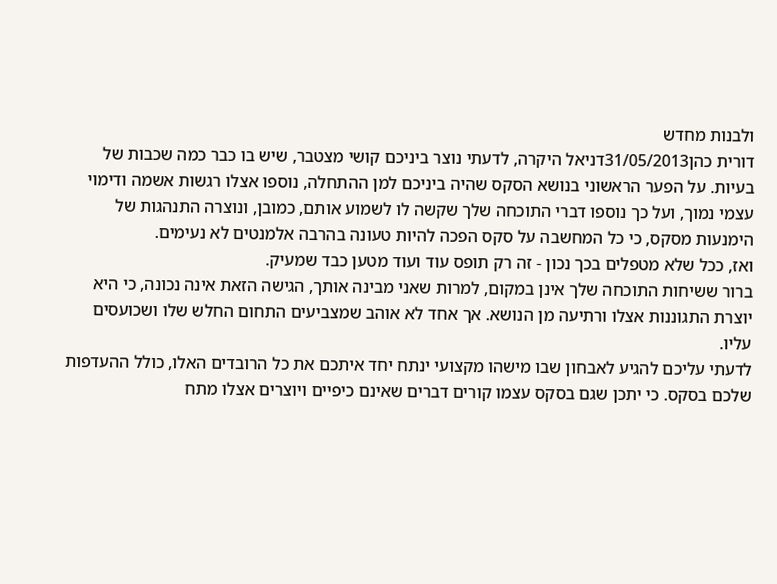ולבנות מחדש
דורית כהן31/05/2013דניאל היקרה, לדעתי נוצר ביניכם קושי מצטבר, שיש בו כבר כמה שכבות של בעיות. על הפער הראשוני בנושא הסקס שהיה ביניכם למן ההתחלה, נוספו אצלו רגשות אשמה ודימוי עצמי נמוך, ועל כך נוספו דברי התוכחה שלך שקשה לו לשמוע אותם, כמובן, ונוצרה התנהגות של הימנעות מסקס, כי כל המחשבה על סקס הפכה להיות טעונה בהרבה אלמנטים לא נעימים.
ואז, ככל שלא מטפלים בכך נכון - זה רק תופס עוד ועוד מטען כבד שמעיק.
ברור ששיחות התוכחה שלך אינן במקום, למרות שאני מבינה אותך, הגישה הזאת אינה נכונה, כי היא יוצרת התגוננות אצלו ורתיעה מן הנושא. אך אחד לא אוהב שמצביעים התחום החלש שלו ושכועסים עליו.
לדעתי עליכם להגיע לאבחון שבו מישהו מקצועי ינתח יחד איתכם את כל הרובדים האלו, כולל ההעדפות שלכם בסקס. כי יתכן שגם בסקס עצמו קורים דברים שאינם כיפיים ויוצרים אצלו מתח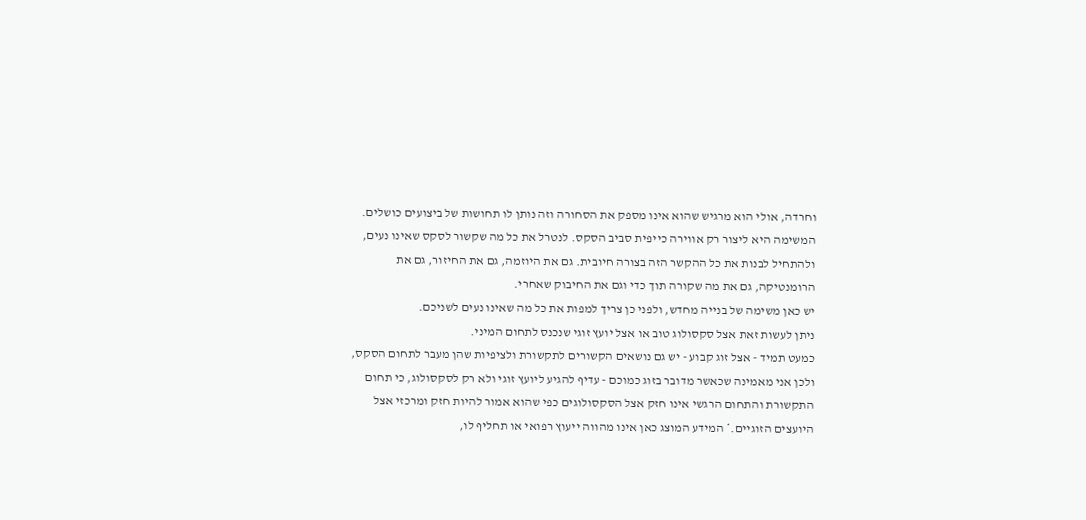וחרדה, אולי הוא מרגיש שהוא אינו מספק את הסחורה וזה נותן לו תחושות של ביצועים כושלים.
המשימה היא ליצור רק אווירה כייפית סביב הסקס. לנטרל את כל מה שקשור לסקס שאינו נעים, ולהתחיל לבנות את כל ההקשר הזה בצורה חיובית. גם את היוזמה, גם את החיזור, גם את הרומנטיקה, גם את מה שקורה תוך כדי וגם את החיבוק שאחרי.
יש כאן משימה של בנייה מחדש, ולפני כן צריך למפות את כל מה שאינו נעים לשניכם.
ניתן לעשות זאת אצל סקסולוג טוב או אצל יועץ זוגי שנכנס לתחום המיני.
כמעט תמיד - אצל זוג קבוע - יש גם נושאים הקשורים לתקשורת ולציפיות שהן מעבר לתחום הסקס, ולכן אני מאמינה שכאשר מדובר בזוג כמוכם - עדיף להגיע ליועץ זוגי ולא רק לסקסולוג, כי תחום התקשורת והתחום הרגשי אינו חזק אצל הסקסולוגים כפי שהוא אמור להיות חזק ומרכזי אצל היועצים הזוגיים.* המידע המוצג כאן אינו מהווה ייעוץ רפואי או תחליף לו,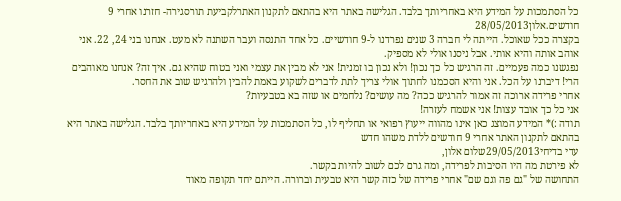כל הסתמכות על המידע היא באחריותך בלבד. הגלישה באתר היא בהתאם לתקנון האתרלקביעת תורסגירה- חזרנו אחרי 9 חודשים.אלון28/05/2013
בקצרה ככל שאוכל. הייתה לי חברה 3 שנים נפרדנו ל-9 חודשיים. כל אחד התנסה ועבר השתנה לא מעט. אנחנו בני 24, 22. אני אוהב אותה והיא אותי. אבל ניסנו אולי לא מספיק.
נפגשנו כמה פעמיים. זה הרגיש כל כך נכון! ולא נכון בו זמנית! אני לא מבין את עצמי ואני בטוח שהיא גם. איך זה? אנחנו מאוהבים הרי! דיברנו על הכל. אני והיא הסכמנו לחתוך אולי צריך לתת לדברים לשקוע באמת להבין ולהרגיש שוב את החסר.
אחרי פרידה ארוכה זה אמור להרגיש ככה? מה עושים? נלחמים או שזה בא בטבעיות?
אני כל כך אובד עצות! אני אשמח לעזרה!
תודה :)* המידע המוצג כאן אינו מהווה ייעוץ רפואי או תחליף לו, כל הסתמכות על המידע היא באחריותך בלבד. הגלישה באתר היא בהתאם לתקנון האתר אחרי 9 חודשים ללדת משהו חדש
עדי בדיחי29/05/2013שלום אלון,
לא פירטת מה היו הסיבות לפרידה, ומה גרם לכם לשוב להיות בקשר.
התחושה של "גם פה וגם שם" אחרי פרידה של כזה קשר היא טבעית וברורה. הייתם יחד תקופה מאוד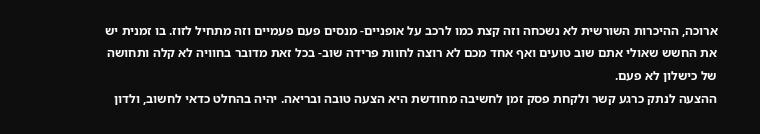ארוכה, ההיכרות השורשית לא נשכחה וזה קצת כמו לרכב על אופניים- מנסים פעם פעמיים וזה מתחיל לזוז. בו זמנית יש את החשש שאולי אתם שוב טועים ואף אחד מכם לא רוצה לחוות פרידה שוב- בכל זאת מדובר בחוויה לא קלה ותחושה של כישלון לא פעם.
ההצעה לנתק כרגע קשר ולקחת פסק זמן לחשיבה מחודשת היא הצעה טובה ובריאה. יהיה בהחלט כדאי לחשוב, ולדון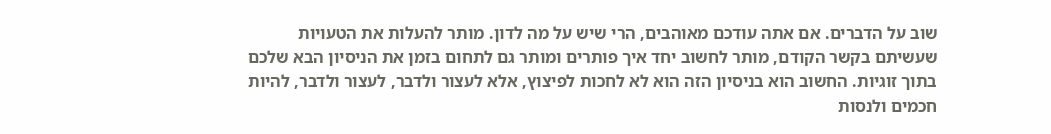שוב על הדברים. אם אתה עודכם מאוהבים, הרי שיש על מה לדון. מותר להעלות את הטעויות שעשיתם בקשר הקודם, מותר לחשוב יחד איך פותרים ומותר גם לתחום בזמן את הניסיון הבא שלכם בתוך זוגיות. החשוב הוא בניסיון הזה הוא לא לחכות לפיצוץ, אלא לעצור ולדבר, לעצור ולדבר, להיות חכמים ולנסות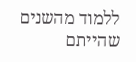ללמוד מהשנים שהייתם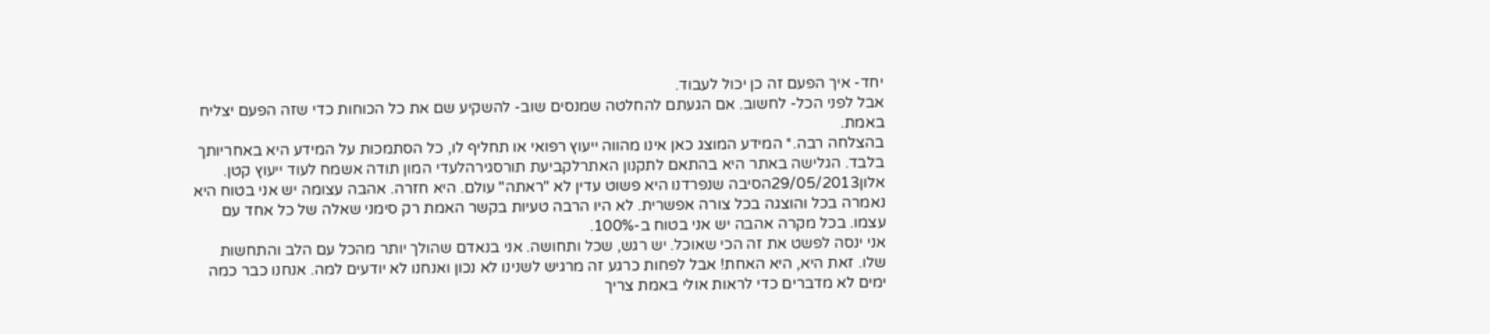יחד- איך הפעם זה כן יכול לעבוד.
אבל לפני הכל- לחשוב. אם הגעתם להחלטה שמנסים שוב- להשקיע שם את כל הכוחות כדי שזה הפעם יצליח באמת.
בהצלחה רבה.* המידע המוצג כאן אינו מהווה ייעוץ רפואי או תחליף לו, כל הסתמכות על המידע היא באחריותך בלבד. הגלישה באתר היא בהתאם לתקנון האתרלקביעת תורסגירהלעדי המון תודה אשמח לעוד ייעוץ קטן.
אלון29/05/2013הסיבה שנפרדנו היא פשוט עדין לא "ראתה" עולם. היא חזרה. אהבה עצומה יש אני בטוח היא נאמרה בכל והוצגה בכל צורה אפשרית. לא היו הרבה טעיות בקשר האמת רק סימני שאלה של כל אחד עם עצמו. בכל מקרה אהבה יש אני בטוח ב-100%.
אני ינסה לפשט את זה הכי שאוכל. יש רגש, שכל ותחושה. אני בנאדם שהולך יותר מהכל עם הלב והתחשות שלו. זאת היא, היא האחת! אבל לפחות כרגע זה מרגיש לשנינו לא נכון ואנחנו לא יודעים למה. אנחנו כבר כמה ימים לא מדברים כדי לראות אולי באמת צריך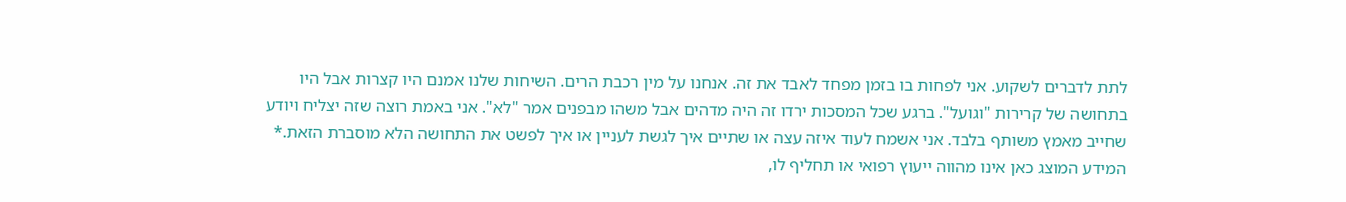לתת לדברים לשקוע. אני לפחות בו בזמן מפחד לאבד את זה. אנחנו על מין רכבת הרים. השיחות שלנו אמנם היו קצרות אבל היו בתחושה של קרירות "וגועל". ברגע שכל המסכות ירדו זה היה מדהים אבל משהו מבפנים אמר "לא". אני באמת רוצה שזה יצליח ויודע שחייב מאמץ משותף בלבד. אני אשמח לעוד איזה עצה או שתיים איך לגשת לעניין או איך לפשט את התחושה הלא מוסברת הזאת.* המידע המוצג כאן אינו מהווה ייעוץ רפואי או תחליף לו,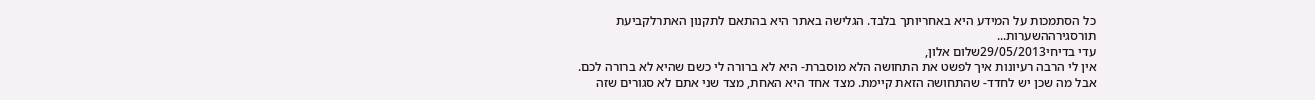כל הסתמכות על המידע היא באחריותך בלבד. הגלישה באתר היא בהתאם לתקנון האתרלקביעת תורסגירההשערות...
עדי בדיחי29/05/2013שלום אלון,
אין לי הרבה רעיונות איך לפשט את התחושה הלא מוסברת- היא לא ברורה לי כשם שהיא לא ברורה לכם. אבל מה שכן יש לחדד- שהתחושה הזאת קיימת. מצד אחד היא האחת, מצד שני אתם לא סגורים שזה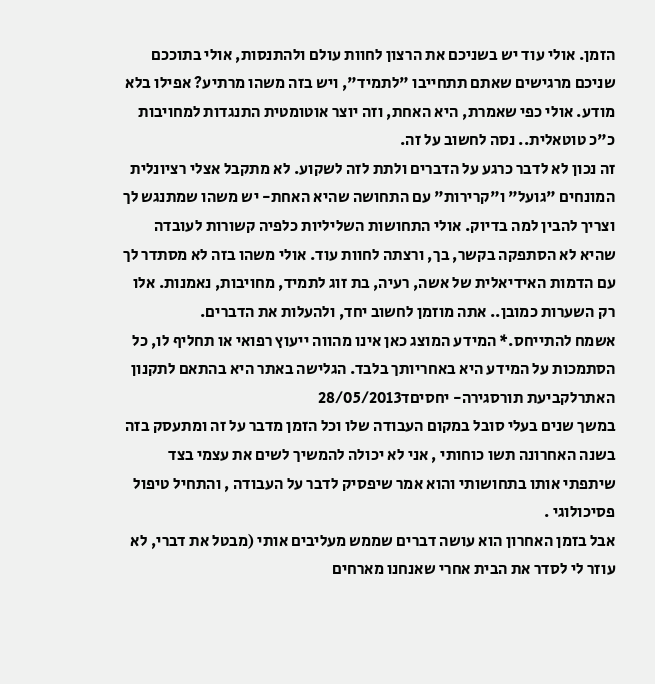הזמן. אולי עוד יש בשניכם את הרצון לחוות עולם ולהתנסות, אולי בתוככם שניכם מרגישים שאתם תתחייבו "לתמיד", ויש בזה משהו מרתיע? אפילו בלא מודע. אולי כפי שאמרת, היא האחת, וזה יוצר אוטומטית התנגדות למחויבות כ"כ טוטאלית.. נסה לחשוב על זה.
זה נכון לא לדבר כרגע על הדברים ולתת לזה לשקוע. לא מתקבל אצלי רציונלית המונחים "גועל" ו"קרירות" עם התחושה שהיא האחת- יש משהו שמתנגש לך וצריך להבין למה בדיוק. אולי התחושות השליליות כלפיה קשורות לעובדה שהיא לא הסתפקה בקשר, בך, ורצתה לחוות עוד. אולי משהו בזה לא מסתדר לך עם הדמות האידיאלית של אשה, רעיה, בת זוג לתמיד, מחויבות, נאמנות. אלו רק השערות כמובן.. אתה מוזמן לחשוב יחד, ולהעלות את הדברים.
אשמח להתייחס.* המידע המוצג כאן אינו מהווה ייעוץ רפואי או תחליף לו, כל הסתמכות על המידע היא באחריותך בלבד. הגלישה באתר היא בהתאם לתקנון האתרלקביעת תורסגירה- יחסיםד28/05/2013
במשך שנים בעלי סובל במקום העבודה שלו וכל הזמן מדבר על זה ומתעסק בזה
בשנה האחרונה תשו כוחותי , אני לא יכולה להמשיך לשים את עצמי בצד
שיתפתי אותו בתחושותי והוא אמר שיפסיק לדבר על העבודה , והתחיל טיפול פסיכולוגי .
אבל בזמן האחרון הוא עושה דברים שממש מעליבים אותי (מבטל את דברי, לא עוזר לי לסדר את הבית אחרי שאנחנו מארחים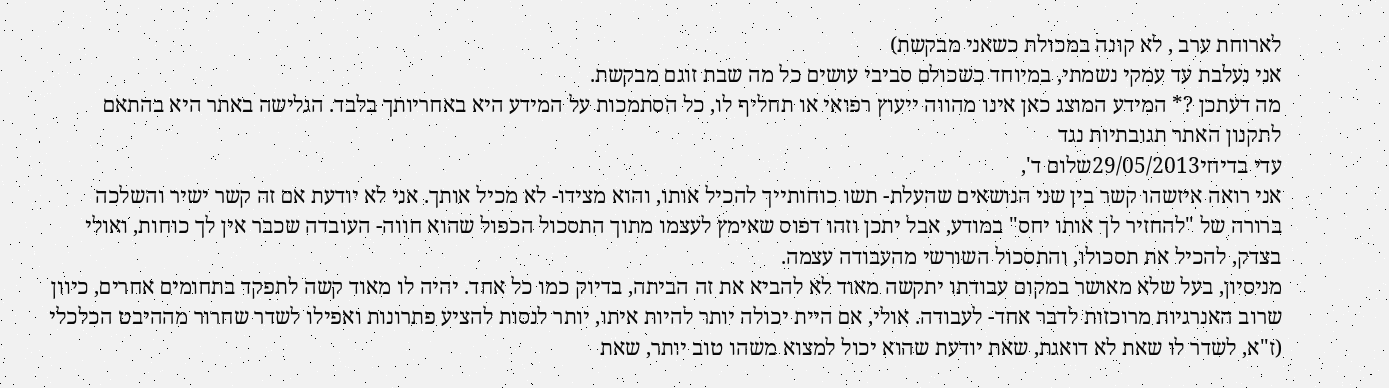לארוחת ערב , לא קונה במכולת כשאני מבקשת)
אני נעלבת עד עמקי נשמתי, במיוחד כשכולם סביבי עושים כל מה שבת זוגם מבקשת.
מה דעתכן ?* המידע המוצג כאן אינו מהווה ייעוץ רפואי או תחליף לו, כל הסתמכות על המידע היא באחריותך בלבד. הגלישה באתר היא בהתאם לתקנון האתר תגובתיות נגד
עדי בדיחי29/05/2013שלום ד',
אני רואה איזשהו קשר בין שני הנושאים שהעלת- תשו כוחותייך להכיל אותו, והוא מצידו- לא מכיל אותך. אני לא יודעת אם זה קשר ישיר והשלכה ברורה של "להחזיר לך אותו יחס" במודע, אבל יתכן וזהו דפוס שאימץ לעצמו מתוך התסכול הכפול שהוא חווה- העובדה שכבר אין לך כוחות, ואולי בצדק, להכיל את תסכולו, והתסכול השורשי מהעבודה עצמה.
מניסיון, בעל שלא מאושר במקום עבודתו יתקשה מאוד לא להביא את זה הביתה, בדיוק כמו כל אחד. יהיה לו מאוד קשה לתפקד בתחומים אחרים, כיוון שרוב האנרגיות מרוכזות לדבר אחד- לעבודה. אולי, אם היית יכולה יותר להיות איתו, יותר לנסות להציע פתרונות ואפילו לשדר שחרור מההיבט הכלכלי (ז"א, לשדר לו שאת לא דואגת, שאת יודעת שהוא יכול למצוא משהו טוב יותר, שאת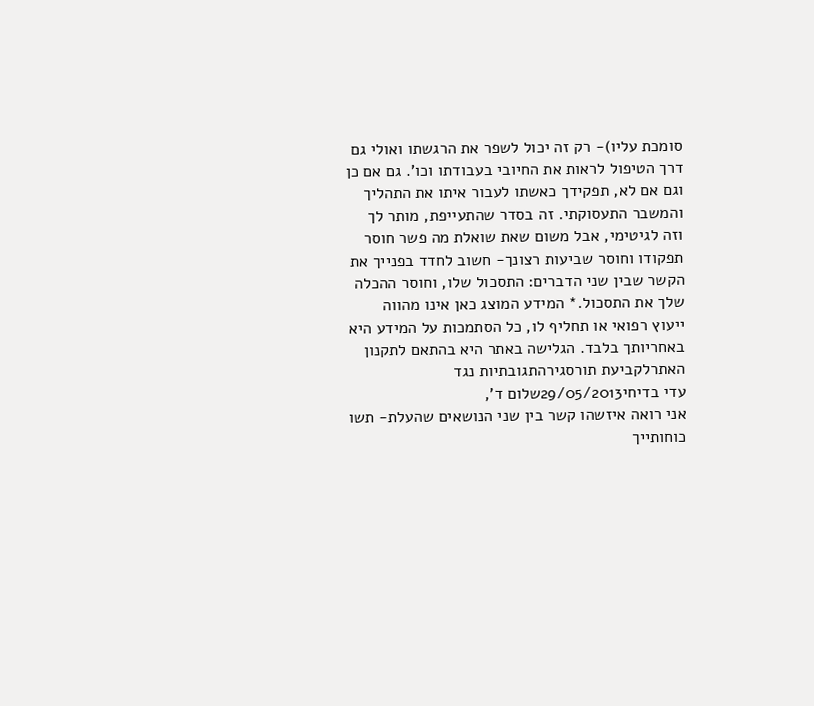סומכת עליו)- רק זה יכול לשפר את הרגשתו ואולי גם דרך הטיפול לראות את החיובי בעבודתו וכו'. גם אם כן וגם אם לא, תפקידך כאשתו לעבור איתו את התהליך והמשבר התעסוקתי. זה בסדר שהתעייפת, מותר לך וזה לגיטימי, אבל משום שאת שואלת מה פשר חוסר תפקודו וחוסר שביעות רצונך- חשוב לחדד בפנייך את הקשר שבין שני הדברים: התסכול שלו, וחוסר ההכלה שלך את התסכול.* המידע המוצג כאן אינו מהווה ייעוץ רפואי או תחליף לו, כל הסתמכות על המידע היא באחריותך בלבד. הגלישה באתר היא בהתאם לתקנון האתרלקביעת תורסגירהתגובתיות נגד
עדי בדיחי29/05/2013שלום ד',
אני רואה איזשהו קשר בין שני הנושאים שהעלת- תשו כוחותייך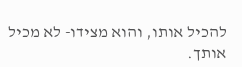להכיל אותו, והוא מצידו- לא מכיל אותך.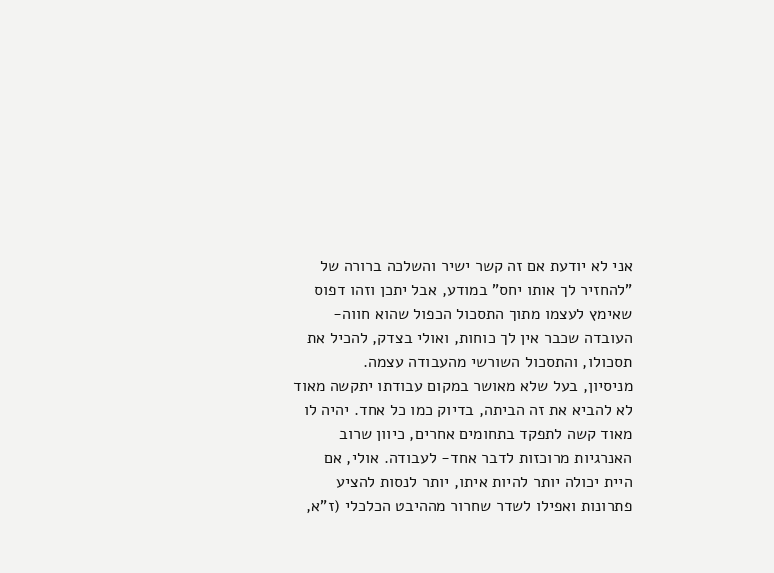אני לא יודעת אם זה קשר ישיר והשלכה ברורה של "להחזיר לך אותו יחס" במודע, אבל יתכן וזהו דפוס שאימץ לעצמו מתוך התסכול הכפול שהוא חווה- העובדה שכבר אין לך כוחות, ואולי בצדק, להכיל את תסכולו, והתסכול השורשי מהעבודה עצמה.
מניסיון, בעל שלא מאושר במקום עבודתו יתקשה מאוד לא להביא את זה הביתה, בדיוק כמו כל אחד. יהיה לו מאוד קשה לתפקד בתחומים אחרים, כיוון שרוב האנרגיות מרוכזות לדבר אחד- לעבודה. אולי, אם היית יכולה יותר להיות איתו, יותר לנסות להציע פתרונות ואפילו לשדר שחרור מההיבט הכלכלי (ז"א,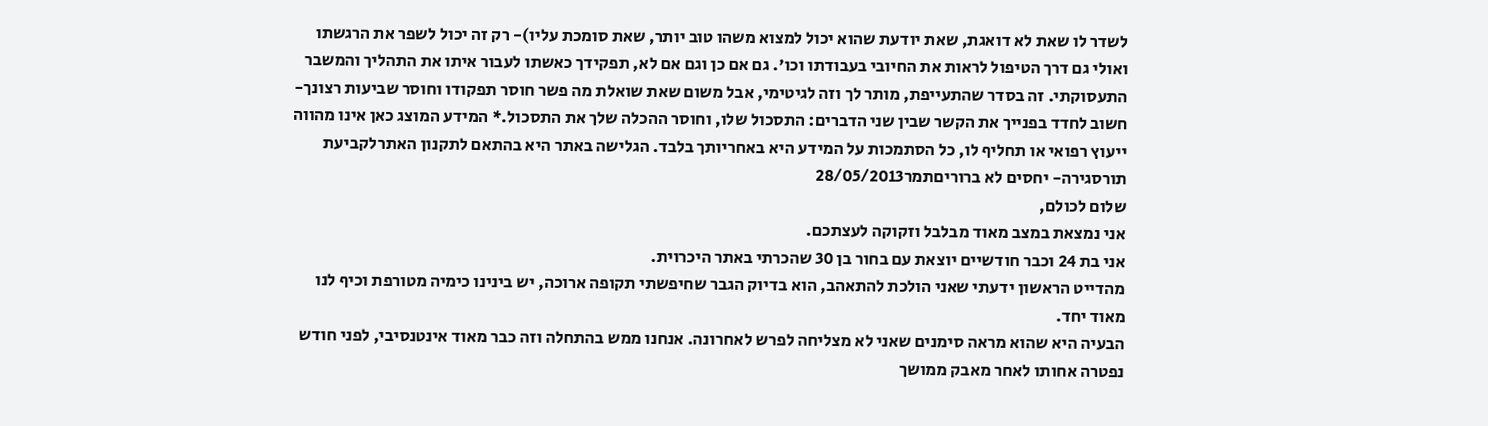לשדר לו שאת לא דואגת, שאת יודעת שהוא יכול למצוא משהו טוב יותר, שאת סומכת עליו)- רק זה יכול לשפר את הרגשתו ואולי גם דרך הטיפול לראות את החיובי בעבודתו וכו'. גם אם כן וגם אם לא, תפקידך כאשתו לעבור איתו את התהליך והמשבר התעסוקתי. זה בסדר שהתעייפת, מותר לך וזה לגיטימי, אבל משום שאת שואלת מה פשר חוסר תפקודו וחוסר שביעות רצונך- חשוב לחדד בפנייך את הקשר שבין שני הדברים: התסכול שלו, וחוסר ההכלה שלך את התסכול.* המידע המוצג כאן אינו מהווה ייעוץ רפואי או תחליף לו, כל הסתמכות על המידע היא באחריותך בלבד. הגלישה באתר היא בהתאם לתקנון האתרלקביעת תורסגירה- יחסים לא ברוריםתמר28/05/2013
שלום לכולם,
אני נמצאת במצב מאוד מבלבל וזקוקה לעצתכם.
אני בת 24 וכבר חודשיים יוצאת עם בחור בן 30 שהכרתי באתר היכרוית.
מהדייט הראשון ידעתי שאני הולכת להתאהב, הוא בדיוק הגבר שחיפשתי תקופה ארוכה, יש בינינו כימיה מטורפת וכיף לנו מאוד יחד.
הבעיה היא שהוא מראה סימנים שאני לא מצליחה לפרש לאחרונה. אנחנו ממש בהתחלה וזה כבר מאוד אינטנסיבי, לפני חודש נפטרה אחותו לאחר מאבק ממושך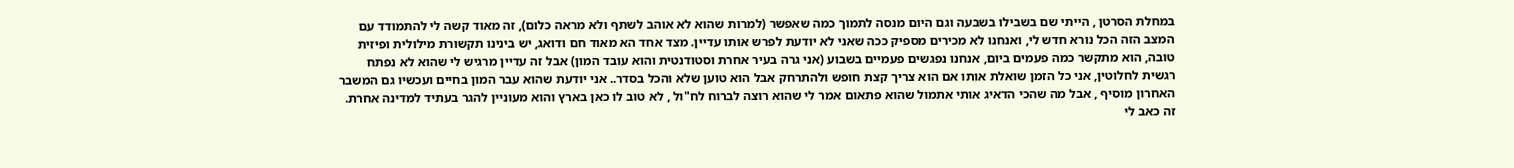במחלת הסרטן , הייתי שם בשבילו בשבעה וגם היום מנסה לתמוך כמה שאפשר (למרות שהוא לא אוהב לשתף ולא מראה כלום), זה מאוד קשה לי להתמודד עם המצב הזה הכל נורא חדש לי, ואנחנו לא מכירים מספיק ככה שאני לא יודעת לפרש אותו עדיין. מצד אחד הא מאוד חם ודואג, יש בינינו תקשורת מילולית ופיזית טובה, הוא מתקשר כמה פעמים ביום, אנחנו נפגשים פעמיים בשבוע (אני גרה בעיר אחרת וסטודנטית והוא עובד המון) אבל זה עדיין מרגיש לי שהוא לא נפתח רגשית לחלוטין, אני כל הזמן שואלת אותו אם הוא צריך קצת חופש ולהתרחק אבל הוא טוען שלא והכל בסדר.. אני יודעת שהוא עבר המון בחיים ועכשיו גם המשבר האחרון מוסיף , אבל מה שהכי הדאיג אותי אתמול שהוא פתאום אמר לי שהוא רוצה לברוח לח"ול , לא טוב לו כאן בארץ והוא מעוניין להגר בעתיד למדינה אחרת. זה כאב לי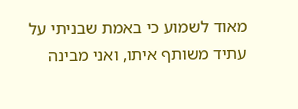מאוד לשמוע כי באמת שבניתי על עתיד משותף איתו, ואני מבינה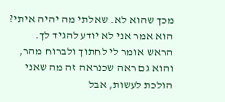מכך שהוא לא. שאלתי מה יהיה איתי? הוא אמר אני לא יודע להגיד לך.
הראש אומר לי לחתוך ולברוח מהר, והוא גם ראה שכנראה זה מה שאני הולכת לעשות, אבל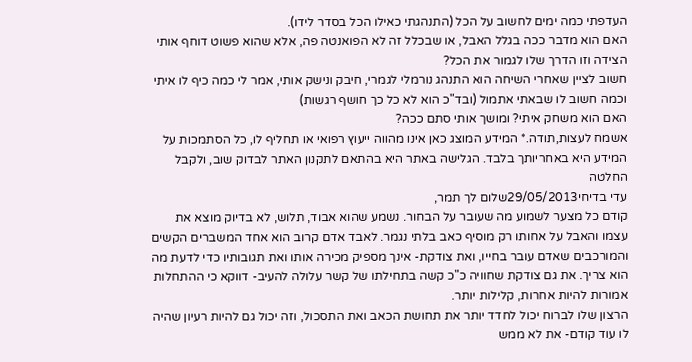העדפתי כמה ימים לחשוב על הכל (התנהגתי כאילו הכל בסדר לידו).
האם הוא מדבר ככה בגלל האבל, או שבכלל זה לא הפואנטה פה, אלא שהוא פשוט דוחף אותי הצידה וזו הדרך שלו לגמור את הכל?
חשוב לציין שאחרי השיחה הוא התנהג נורמלי לגמרי, חיבק ונישק אותי, אמר לי כמה כיף לו איתי וכמה חשוב לו שבאתי אתמול (ובד"כ הוא לא כל כך חושף רגשות)
האם הוא משחק איתי? ומושך אותי סתם ככה?
אשמח לעצות,תודה.* המידע המוצג כאן אינו מהווה ייעוץ רפואי או תחליף לו, כל הסתמכות על המידע היא באחריותך בלבד. הגלישה באתר היא בהתאם לתקנון האתר לבדוק שוב, ולקבל החלטה
עדי בדיחי29/05/2013שלום לך תמר,
קודם כל מצער לשמוע מה שעובר על הבחור. נשמע שהוא אבוד, תלוש, לא בדיוק מוצא את עצמו והאבל על אחותו רק מוסיף כאב בלתי נגמר. לאבד אדם קרוב הוא אחד המשברים הקשים והמורכבים שאדם עובר בחייו, ואת צודקת- אינך מספיק מכירה אותו ואת תגובותיו כדי לדעת מה הוא צריך. את גם צודקת שחוויה כ"כ קשה בתחילתו של קשר עלולה להעיב- דווקא כי ההתחלות אמורות להיות אחרות, קלילות יותר.
הרצון שלו לברוח יכול לחדד יותר את תחושת הכאב ואת התסכול, וזה יכול גם להיות רעיון שהיה לו עוד קודם- את לא ממש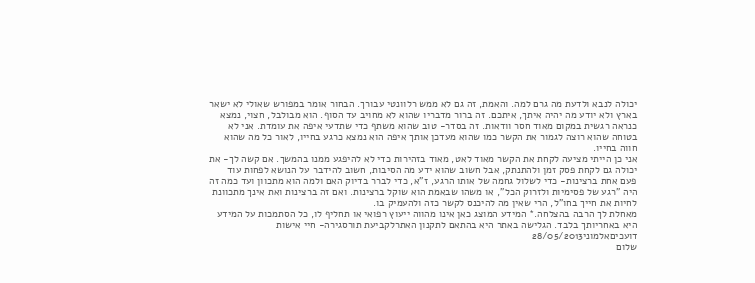יכולה לנבא ולדעת מה גרם למה. והאמת, זה גם לא ממש רלוונטי עבורך. הבחור אומר במפורש שאולי לא ישאר בארץ ולא יודע מה יהיה איתך, איתכם. זה ברור מדבריו שהוא לא מחויב עד הסוף. הוא מבולבל, חצוי, נמצא כנראה רגשית במקום מאוד חסר וודאות. זה בסדר- טוב שהוא משתף כדי שתדעי איפה את עומדת. אני לא בטוחה שהוא רוצה לגמור את הקשר כמו שהוא מעדכן אותך איפה הוא נמצא כרגע בחייו, לאור כל מה שהוא חווה בחייו.
אני כן הייתי מציעה לקחת את הקשר מאוד לאט, מאוד בזהירות כדי לא להיפגע ממנו בהמשך. אם קשה לך- את יכולה גם לקחת פסק זמן ולהתנתק, אבל חשוב שהוא ידע מה הסיבות, חשוב להידבר על הנושא לפחות עוד פעם אחת ברצינות- כדי לשלול גחמה של אותו הרגע, ז"א, כדי לברר בדיוק האם ולמה הוא מתכוון ועד כמה זה היה "רגע של פסימיות ולזרוק הכל", או משהו שבאמת הוא שוקל ברצינות. ואם זה ברצינות ואת אינך מתכוונת לחיות את חייך בחו"ל, הרי שאין מה להיכנס לקשר כזה ולהעמיק בו.
מאחלת לך הרבה בהצלחה.* המידע המוצג כאן אינו מהווה ייעוץ רפואי או תחליף לו, כל הסתמכות על המידע היא באחריותך בלבד. הגלישה באתר היא בהתאם לתקנון האתרלקביעת תורסגירה- חיי אישות דועכיםאלמוני28/05/2013
שלום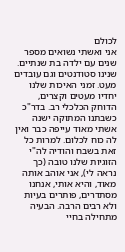לכולם
אני ואשתי נשואים מספר שנים עם ילדה בת שנתיים. שנינו סטודנטים וגם עובדים מעט. זמני האיכות שלנו יחדיו מעטים וקצרים, הדוחק הכלכלי רב. בדר"כ כשבתנו המתוקה ישנה אשתי מאוד עייפה כבר ואין לה כוח לכלום. למרות כל זאת בשבח והודיה לה"י הזוגיות שלנו טובה (כך נראה לי), אני אוהב אותה מאוד, והיא אותי, אנחנו מסתדרים, פותרים בעיות ולא רבים הרבה. הבעיה מתחילה בחיי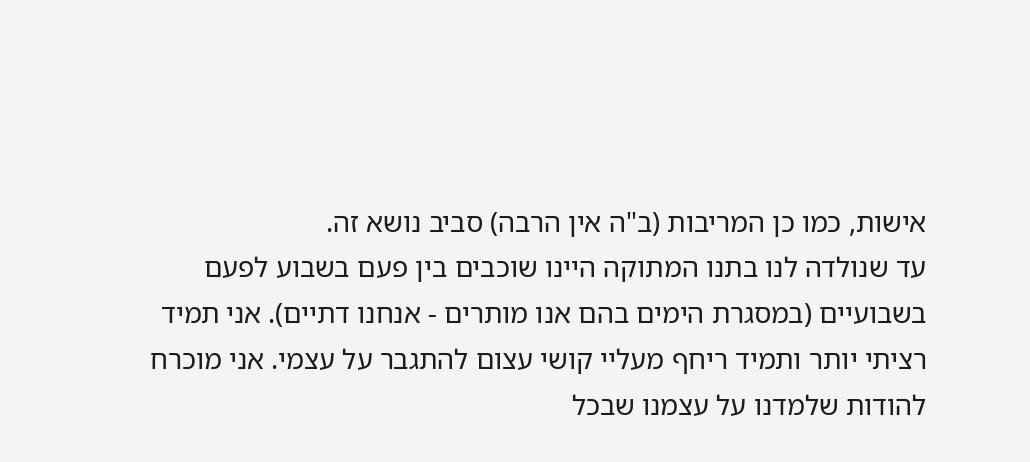אישות, כמו כן המריבות (ב"ה אין הרבה) סביב נושא זה.
עד שנולדה לנו בתנו המתוקה היינו שוכבים בין פעם בשבוע לפעם בשבועיים (במסגרת הימים בהם אנו מותרים - אנחנו דתיים). אני תמיד רציתי יותר ותמיד ריחף מעליי קושי עצום להתגבר על עצמי. אני מוכרח להודות שלמדנו על עצמנו שבכל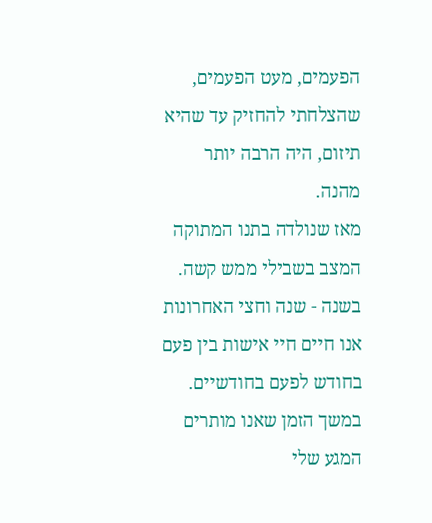הפעמים, מעט הפעמים, שהצלחתי להחזיק עד שהיא תיזום, היה הרבה יותר מהנה.
מאז שנולדה בתנו המתוקה המצב בשבילי ממש קשה. בשנה - שנה וחצי האחרונות אנו חיים חיי אישות בין פעם בחודש לפעם בחודשיים. במשך הזמן שאנו מותרים המגע שלי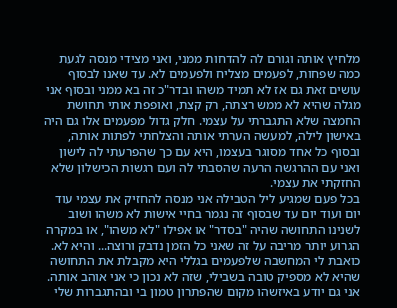מלחיץ אותה וגורם לה להדחות ממני, ואני מצידי מנסה לגעת כמה שפחות, לפעמים מצליח ולפעמים לא. עד שאנו לבסוף עושים זאת גם אז לא תמיד משהו ובדר"כ זה בא ממני ובסוף אני מגלה שהיא לא ממש רצתה, רק קצת, ואופפת אותי תחושת החמצה שלא התגברתי על עצמי. חלק גדול מפעמים אלו גם היה באישון לילה, למעשה הערתי אותה והצלחתי לפתות אותה, ובסוף כל אחד מסוגר בעצמו, היא עם כך שהפרעתי לה לישון ואני עם ההרגשה הרעה שהסבתי לה ועם רגשות הכישלון שלא החזקתי את עצמי.
בכל פעם שמגיע ליל הטבילה אני מנסה להחזיק את עצמי עוד יום ועוד יום עד שבסוף זה נגמר בחיי אישות לא משהו ושוב לשנינו התחושה שהיה "בסדר" או אפילו "לא משהו", או במקרה הגרוע יותר מריבה על זה שאני כל הזמן נדבק ורוצה... והיא לא.
כואבת לי המחשבה שלפעמים בגללי היא מקבלת את התחושה שהיא לא מספיק טובה בשבילי, שזה לא נכון כי אני אוהב אותה. אני גם יודע באיזשהו מקום שהפתרון טמון בי ובהתגברות שלי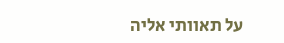על תאוותי אליה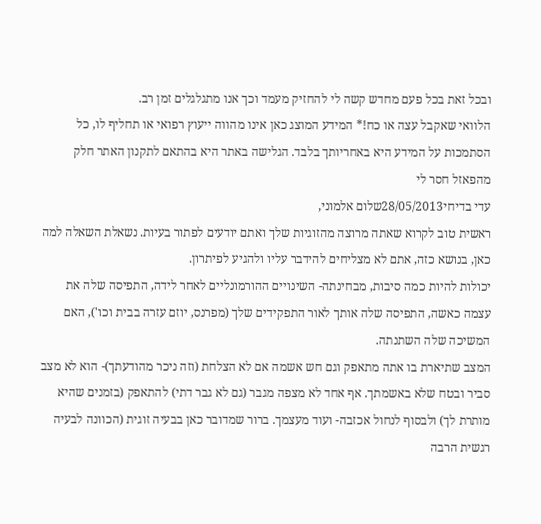ובכל זאת בכל פעם מחדש קשה לי להחזיק מעמד וכך אנו מתגלגלים זמן רב.
הלוואי שאקבל עצה או כח!* המידע המוצג כאן אינו מהווה ייעוץ רפואי או תחליף לו, כל הסתמכות על המידע היא באחריותך בלבד. הגלישה באתר היא בהתאם לתקנון האתר חלק מהפאזל חסר לי
עדי בדיחי28/05/2013שלום אלמוני,
ראשית טוב לקרוא שאתה מרוצה מהזוגיות שלך ואתם יודעים לפתור בעיות. נשאלת השאלה למה כאן, בנושא כזה, אתם לא מצליחים להידבר עליו ולהגיע לפיתרון.
יכולות להיות כמה סיבות, מבחינתה- השינויים ההורמונליים לאחר לידה, התפיסה שלה את עצמה כאשה, התפיסה שלה אותך לאור התפקידים שלך (מפרנס, יוזם עזרה בבית וכו'), האם המשיכה שלה השתנתה.
המצב שתיארת בו אתה מתאפק וגם חש אשמה אם לא הצלחת (וזה ניכר מהודעתך)- הוא לא מצב סביר ובטח שלא באשמתך. אף אחד לא מצפה מגבר (גם לא גבר דתי) להתאפק (בזמנים שהיא מותרת לך) ולבסוף לנחול אכזבה- ועוד מעצמך. ברור שמדובר כאן בבעיה זוגית (הכוונה לבעיה רגשית הרבה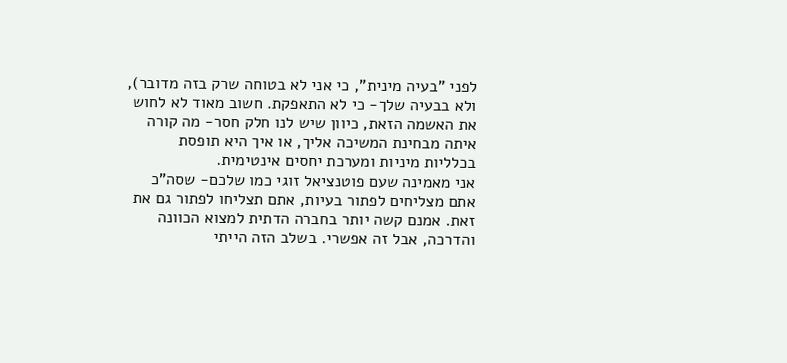לפני "בעיה מינית", כי אני לא בטוחה שרק בזה מדובר), ולא בבעיה שלך- כי לא התאפקת. חשוב מאוד לא לחוש את האשמה הזאת, כיוון שיש לנו חלק חסר- מה קורה איתה מבחינת המשיכה אליך, או איך היא תופסת בכלליות מיניות ומערכת יחסים אינטימית.
אני מאמינה שעם פוטנציאל זוגי כמו שלכם- שסה"כ אתם מצליחים לפתור בעיות, אתם תצליחו לפתור גם את זאת. אמנם קשה יותר בחברה הדתית למצוא הכוונה והדרכה, אבל זה אפשרי. בשלב הזה הייתי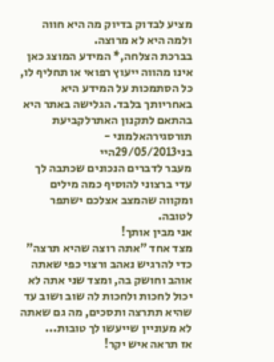מציע לבדוק בדיוק מה היא חווה ולמה היא לא מרוצה.
בברכת הצלחה,* המידע המוצג כאן אינו מהווה ייעוץ רפואי או תחליף לו, כל הסתמכות על המידע היא באחריותך בלבד. הגלישה באתר היא בהתאם לתקנון האתרלקביעת תורסגירהאלמוני -
בני29/05/2013היי
מעבר לדברים הנכונים שכתבה לך עדי ברצוני להוסיף כמה מילים ומקווה שהמצב אצלכם ישתפר לטובה.
אני מבין אותך!
מצד אחד "אתה רוצה שהיא תרצה" כדי להרגיש נאהב ורצוי כפי שאתה אוהב וחושק בה, ומצד שני אתה לא יכול לחכות ולחכות לה שוב ושוב עד שהיא תתרצה ותסכים, מה גם שאתה לא מעוניין שייעשו לך טובות...
אז תראה איש יקר!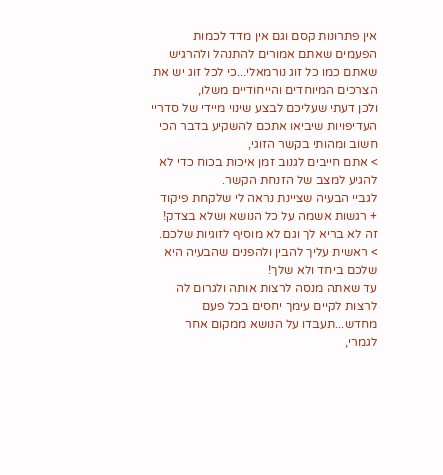אין פתרונות קסם וגם אין מדד לכמות הפעמים שאתם אמורים להתנהל ולהרגיש שאתם כמו כל זוג נורמאלי...כי לכל זוג יש את הצרכים המיוחדים והייחודיים משלו,
ולכן דעתי שעליכם לבצע שינוי מיידי של סדריי העדיפויות שיביאו אתכם להשקיע בדבר הכי חשוב ומהותי בקשר הזוגי,
> אתם חייבים לגנוב זמן איכות בכוח כדי לא להגיע למצב של הזנחת הקשר.
לגביי הבעיה שציינת נראה לי שלקחת פיקוד + רגשות אשמה על כל הנושא ושלא בצדק! זה לא בריא לך וגם לא מוסיף לזוגיות שלכם.
> ראשית עליך להבין ולהפנים שהבעיה היא שלכם ביחד ולא שלך!
עד שאתה מנסה לרצות אותה ולגרום לה לרצות לקיים עימך יחסים בכל פעם מחדש...תעבדו על הנושא ממקום אחר לגמרי,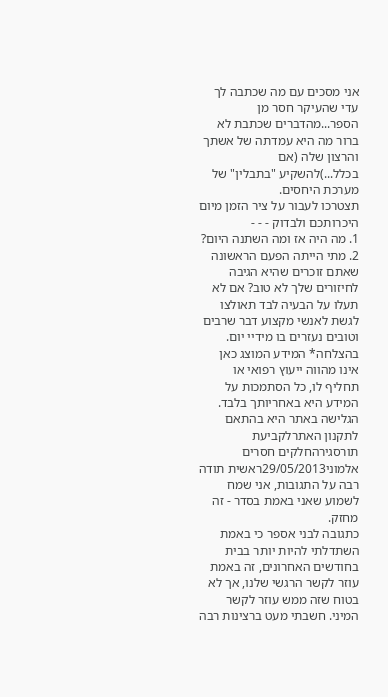אני מסכים עם מה שכתבה לך עדי שהעיקר חסר מן הספר...מהדברים שכתבת לא ברור מה היא עמדתה של אשתך והרצון שלה (אם בכלל...)להשקיע "בתבלין" של מערכת היחסים.
תצטרכו לעבור על ציר הזמן מיום היכרותכם ולבדוק - - -
1. מה היה אז ומה השתנה היום?
2. מתי הייתה הפעם הראשונה שאתם זוכרים שהיא הגיבה לחיזורים שלך לא טוב? אם לא תעלו על הבעיה לבד תאולצו לגשת לאנשי מקצוע דבר שרבים וטובים נעזרים בו מידיי יום.
בהצלחה* המידע המוצג כאן אינו מהווה ייעוץ רפואי או תחליף לו, כל הסתמכות על המידע היא באחריותך בלבד. הגלישה באתר היא בהתאם לתקנון האתרלקביעת תורסגירהחלקים חסרים
אלמוני29/05/2013ראשית תודה רבה על התגובות, אני שמח לשמוע שאני באמת בסדר - זה מחזק.
כתגובה לבני אספר כי באמת השתדלתי להיות יותר בבית בחודשים האחרונים, זה באמת עוזר לקשר הרגשי שלנו, אך לא בטוח שזה ממש עוזר לקשר המיני. חשבתי מעט ברצינות רבה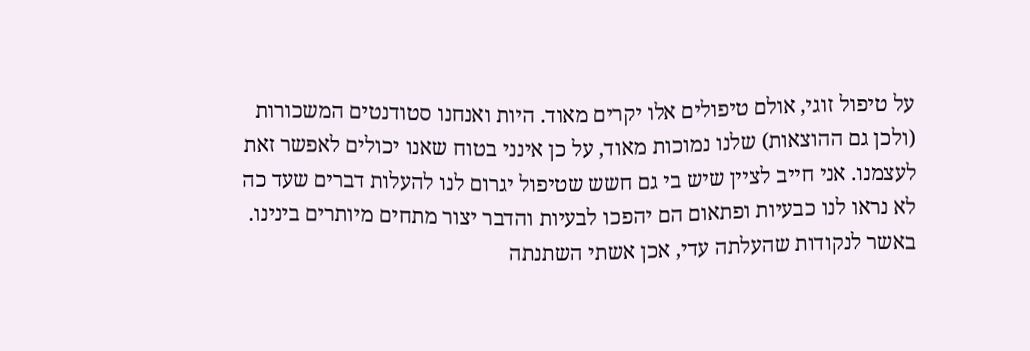על טיפול זוגי, אולם טיפולים אלו יקרים מאוד. היות ואנחנו סטודנטים המשכורות (ולכן גם ההוצאות) שלנו נמוכות מאוד, על כן אינני בטוח שאנו יכולים לאפשר זאת לעצמנו. אני חייב לציין שיש בי גם חשש שטיפול יגרום לנו להעלות דברים שעד כה לא נראו לנו כבעיות ופתאום הם יהפכו לבעיות והדבר יצור מתחים מיותרים בינינו.
באשר לנקודות שהעלתה עדי, אכן אשתי השתנתה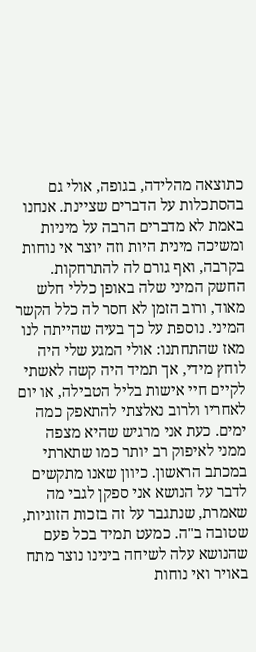כתוצאה מהלידה, בגופה, אולי גם בהסתכלות על הדברים שציינת. אנחנו באמת לא מדברים הרבה על מיניות ומשיכה מינית היות וזה יוצר אי נוחות בקרבה, ואף גורם לה להתרחקות. החשק המיני שלה באופן כללי חלש מאוד, ורוב הזמן לא חסר לה כלל הקשר המיני. נוספת על כך בעיה שהייתה לנו מאז שהתחתנו: אולי המגע שלי היה לוחץ מידי, אך תמיד היה קשה לאשתי לקיים חיי אישות בליל הטבילה, או יום לאחריו ולרוב נאלצתי להתאפק כמה ימים. כעת אני מרגיש שהיא מצפה ממני לאיפוק רב יותר כמו שתארתי במכתב הראשון. כיוון שאנו מתקשים לדבר על הנושא אני ספקן לגבי מה שאמרת, שנתגבר על זה בזכות הזוגיות, שטובה ב"ה. כמעט תמיד בכל פעם שהנושא עלה לשיחה בינינו נוצר מתח באויר ואי נוחות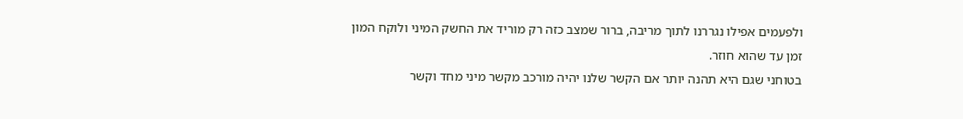ולפעמים אפילו נגררנו לתוך מריבה, ברור שמצב כזה רק מוריד את החשק המיני ולוקח המון זמן עד שהוא חוזר.
בטוחני שגם היא תהנה יותר אם הקשר שלנו יהיה מורכב מקשר מיני מחד וקשר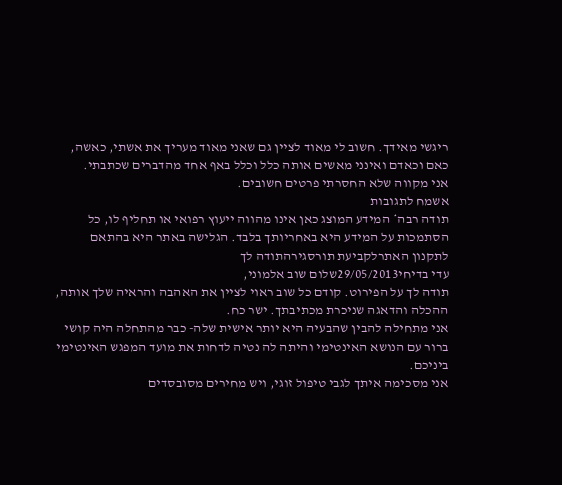ריגשי מאידך. חשוב לי מאוד לציין גם שאני מאוד מעריך את אשתי, כאשה, כאם וכאדם ואינני מאשים אותה כלל וכלל באף אחד מהדברים שכתבתי.
אני מקווה שלא החסרתי פרטים חשובים.
אשמח לתגובות
תודה רבה* המידע המוצג כאן אינו מהווה ייעוץ רפואי או תחליף לו, כל הסתמכות על המידע היא באחריותך בלבד. הגלישה באתר היא בהתאם לתקנון האתרלקביעת תורסגירהתודה לך
עדי בדיחי29/05/2013שלום שוב אלמוני,
תודה לך על הפירוט. קודם כל שוב ראוי לציין את האהבה והראיה שלך אותה, ההכלה והדאגה שניכרת מכתיבתך. ישר כח.
אני מתחילה להבין שהבעיה היא יותר אישית שלה- כבר מהתחלה היה קושי ברור עם הנושא האינטימי והיתה לה נטיה לדחות את מועד המפגש האינטימי ביניכם.
אני מסכימה איתך לגבי טיפול זוגי, ויש מחירים מסובסדים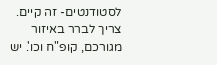לסטודנטים- זה קיים. צריך לברר באיזור מגורכם, קופ"ח וכו'. יש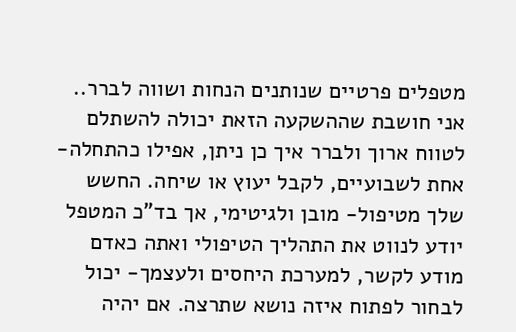מטפלים פרטיים שנותנים הנחות ושווה לברר.. אני חושבת שההשקעה הזאת יכולה להשתלם לטווח ארוך ולברר איך כן ניתן, אפילו כהתחלה- אחת לשבועיים, לקבל יעוץ או שיחה. החשש שלך מטיפול- מובן ולגיטימי, אך בד"כ המטפל יודע לנווט את התהליך הטיפולי ואתה כאדם מודע לקשר, למערכת היחסים ולעצמך- יכול לבחור לפתוח איזה נושא שתרצה. אם יהיה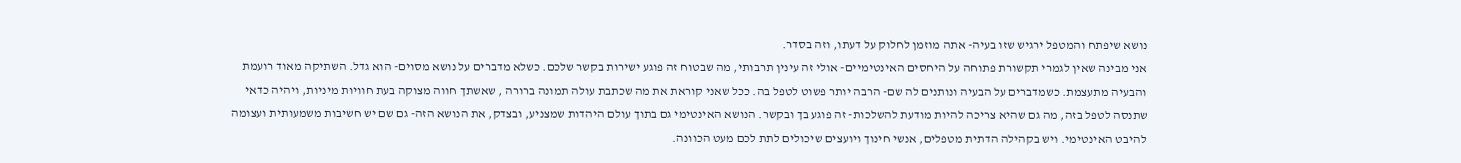נושא שיפתח והמטפל ירגיש שזו בעיה- אתה מוזמן לחלוק על דעתו, וזה בסדר.
אני מבינה שאין לגמרי תקשורת פתוחה על היחסים האינטימיים- אולי זה עינין תרבותי, מה שבטוח זה פוגע ישירות בקשר שלכם. כשלא מדברים על נושא מסוים- הוא גדל. השתיקה מאוד רועמת והבעיה מתעצמת. כשמדברים על הבעיה ונותנים לה שם- הרבה יותר פשוט לטפל בה. ככל שאני קוראת את מה שכתבת עולה תמונה ברורה , שאשתך חווה מצוקה בעת חוויות מיניות, ויהיה כדאי שתנסה לטפל בזה, מה גם שהיא צריכה להיות מודעת להשלכות- זה פוגע בך ובקשר. הנושא האינטימי גם בתוך עולם היהדות שמצניע, ובצדק, את הנושא הזה- גם שם יש חשיבות משמעותית ועצומה להיבט האינטימי. ויש בקהילה הדתית מטפלים, אנשי חינוך ויועצים שיכולים לתת לכם מעט הכוונה.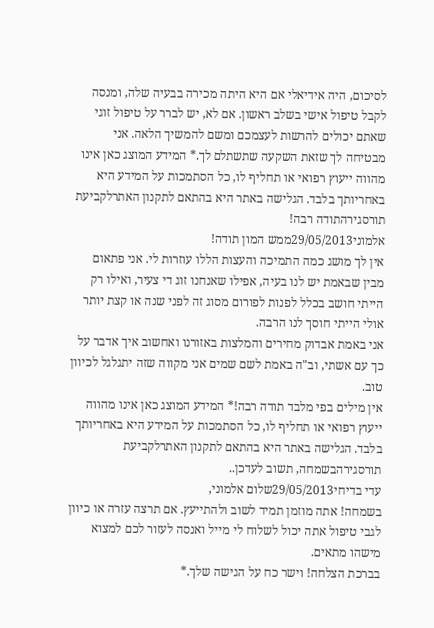לסיכום, היה אידיאלי אם היא היתה מכירה בבעיה שלה, ומנסה לקבל טיפול אישי בשלב ראשון. אם לא, יש לברר על טיפול זוגי שאתם יכולים להרשות לעצמכם ומשם להמשיך הלאה. אני מבטיחה לך שזאת השקעה שתשתלם לך.* המידע המוצג כאן אינו מהווה ייעוץ רפואי או תחליף לו, כל הסתמכות על המידע היא באחריותך בלבד. הגלישה באתר היא בהתאם לתקנון האתרלקביעת תורסגירהתודה רבה!
אלמוני29/05/2013ממש המון תודה!
אין לך מושג כמה התמיכה והעצות הללו עוזרות לי. אני פתאום מבין שבאמת יש לנו בעיה, אפילו שאנחנו זוג די צעיר, ואילו רק הייתי חושב בכלל לפנות לפורום מסוג זה לפני שנה או קצת יותר אולי הייתי חוסך לנו הרבה.
אני באמת אבדוק מחירים והמלצות באזורנו ואחשוב איך אדבר על כך עם אשתי, וב"ה באמת לשם שמים אני מקווה שזה יתגלגל לכיוון טוב.
אין מילים בפי מלבד תודה רבה!* המידע המוצג כאן אינו מהווה ייעוץ רפואי או תחליף לו, כל הסתמכות על המידע היא באחריותך בלבד. הגלישה באתר היא בהתאם לתקנון האתרלקביעת תורסגירהבשמחה, תשוב לעדכן..
עדי בדיחי29/05/2013שלום אלמוני,
בשמחה! אתה מוזמן תמיד לשוב ולהתייעץ. אם תרצה עזרה או כיוון לגבי טיפול אתה יכול לשלוח לי מייל ואנסה לעזור לכם למצוא מישהו מתאים.
בברכת הצלחה! וישר כח על הגישה שלך.*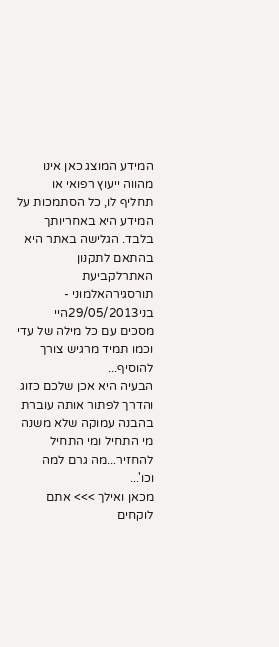המידע המוצג כאן אינו מהווה ייעוץ רפואי או תחליף לו, כל הסתמכות על המידע היא באחריותך בלבד. הגלישה באתר היא בהתאם לתקנון האתרלקביעת תורסגירהאלמוני -
בני29/05/2013היי
מסכים עם כל מילה של עדי וכמו תמיד מרגיש צורך להוסיף...
הבעיה היא אכן שלכם כזוג והדרך לפתור אותה עוברת בהבנה עמוקה שלא משנה מי התחיל ומי התחיל להחזיר...מה גרם למה וכו'...
מכאן ואילך >>> אתם לוקחים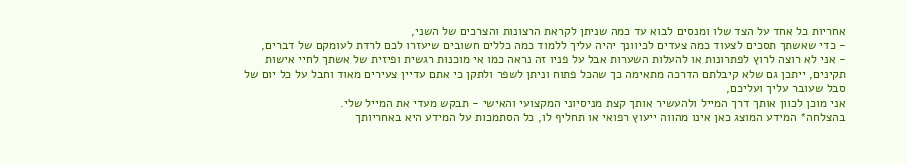אחריות כל אחד על הצד שלו ומנסים לבוא עד כמה שניתן לקראת הרצונות והצרכים של השני,
- כדי שאשתך תסכים לצעוד כמה צעדים לכיוונך יהיה עליך ללמוד כמה כללים חשובים שיעזרו לכם לרדת לעומקם של דברים,
- אני לא רוצה לרוץ לפתרונות או להעלות השערות אבל על פניו זה נראה כמו אי מוכנות רגשית ופיזית של אשתך לחיי אישות תקינים, ייתכן גם שלא קיבלתם הדרכה מתאימה כך שהכל פתוח וניתן לשפר ולתקן כי אתם עדיין צעירים מאוד וחבל על כל יום של סבל שעובר עליך ועליכם,
אני מוכן לכוון אותך דרך המייל ולהעשיר אותך קצת מניסיוני המקצועי והאישי - תבקש מעדי את המייל שלי.
בהצלחה* המידע המוצג כאן אינו מהווה ייעוץ רפואי או תחליף לו, כל הסתמכות על המידע היא באחריותך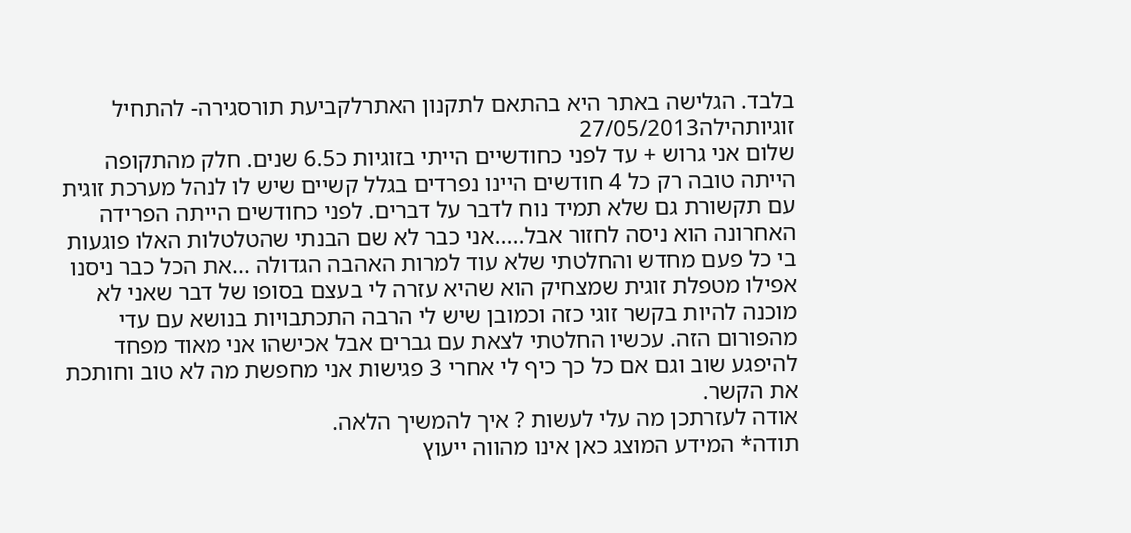בלבד. הגלישה באתר היא בהתאם לתקנון האתרלקביעת תורסגירה- להתחיל זוגיותהילה27/05/2013
שלום אני גרוש + עד לפני כחודשיים הייתי בזוגיות כ6.5 שנים. חלק מהתקופה הייתה טובה רק כל 4 חודשים היינו נפרדים בגלל קשיים שיש לו לנהל מערכת זוגית עם תקשורת גם שלא תמיד נוח לדבר על דברים. לפני כחודשים הייתה הפרידה האחרונה הוא ניסה לחזור אבל.....אני כבר לא שם הבנתי שהטלטלות האלו פוגעות בי כל פעם מחדש והחלטתי שלא עוד למרות האהבה הגדולה ...את הכל כבר ניסנו אפילו מטפלת זוגית שמצחיק הוא שהיא עזרה לי בעצם בסופו של דבר שאני לא מוכנה להיות בקשר זוגי כזה וכמובן שיש לי הרבה התכתבויות בנושא עם עדי מהפורום הזה. עכשיו החלטתי לצאת עם גברים אבל אכישהו אני מאוד מפחד להיפגע שוב וגם אם כל כך כיף לי אחרי 3 פגישות אני מחפשת מה לא טוב וחותכת את הקשר.
אודה לעזרתכן מה עלי לעשות ? איך להמשיך הלאה.
תודה* המידע המוצג כאן אינו מהווה ייעוץ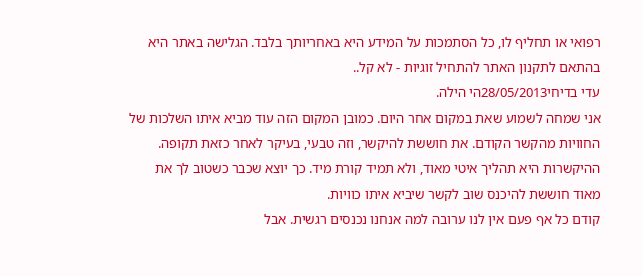רפואי או תחליף לו, כל הסתמכות על המידע היא באחריותך בלבד. הגלישה באתר היא בהתאם לתקנון האתר להתחיל זוגיות - לא קל..
עדי בדיחי28/05/2013הי הילה.
אני שמחה לשמוע שאת במקום אחר היום. כמובן המקום הזה עוד מביא איתו השלכות של החוויות מהקשר הקודם. את חוששת להיקשר, וזה טבעי, בעיקר לאחר כזאת תקופה. ההיקשרות היא תהליך איטי מאוד, ולא תמיד קורת מיד. כך יוצא שכבר כשטוב לך את מאוד חוששת להיכנס שוב לקשר שיביא איתו כוויות.
קודם כל אף פעם אין לנו ערובה למה אנחנו נכנסים רגשית. אבל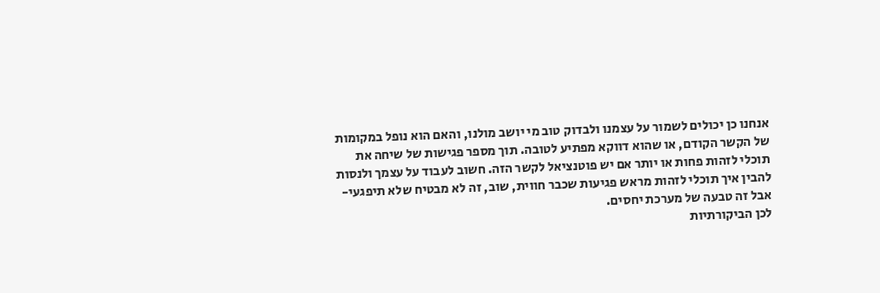אנחנו כן יכולים לשמור על עצמנו ולבדוק טוב מי יושב מולנו, והאם הוא נופל במקומות של הקשר הקודם, או שהוא דווקא מפתיע לטובה. תוך מספר פגישות של שיחה את תוכלי לזהות פחות או יותר אם יש פוטנציאל לקשר הזה. חשוב לעבוד על עצמך ולנסות להבין איך תוכלי לזהות מראש פגיעות שכבר חווית, שוב, זה לא מבטיח שלא תיפגעי- אבל זה טבעה של מערכת יחסים.
לכן הביקורתיות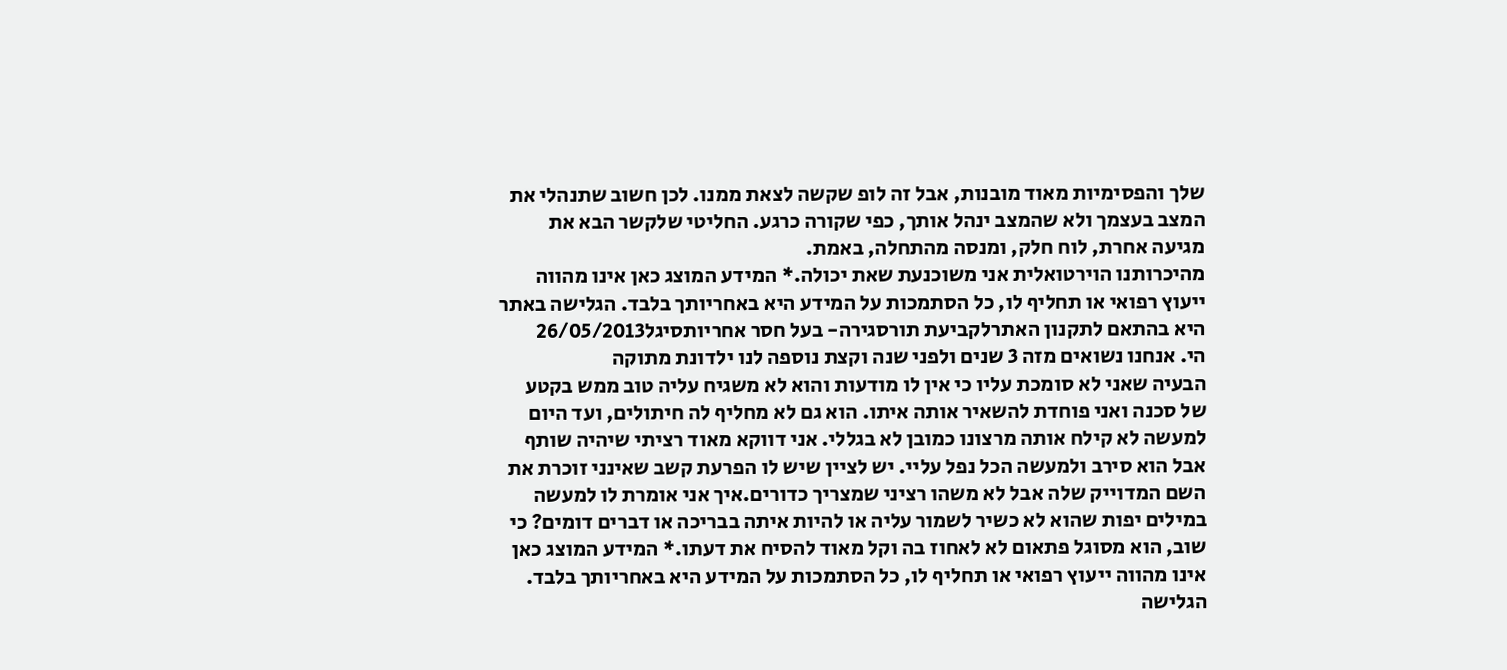שלך והפסימיות מאוד מובנות, אבל זה לופ שקשה לצאת ממנו. לכן חשוב שתנהלי את המצב בעצמך ולא שהמצב ינהל אותך, כפי שקורה כרגע. החליטי שלקשר הבא את מגיעה אחרת, לוח חלק, ומנסה מהתחלה, באמת.
מהיכרותנו הוירטואלית אני משוכנעת שאת יכולה.* המידע המוצג כאן אינו מהווה ייעוץ רפואי או תחליף לו, כל הסתמכות על המידע היא באחריותך בלבד. הגלישה באתר היא בהתאם לתקנון האתרלקביעת תורסגירה- בעל חסר אחריותסיגל26/05/2013
הי. אנחנו נשואים מזה 3 שנים ולפני שנה וקצת נוספה לנו ילדונת מתוקה
הבעיה שאני לא סומכת עליו כי אין לו מודעות והוא לא משגיח עליה טוב ממש בקטע של סכנה ואני פוחדת להשאיר אותה איתו. הוא גם לא מחליף לה חיתולים, ועד היום למעשה לא קילח אותה מרצונו כמובן לא בגללי. אני דווקא מאוד רציתי שיהיה שותף אבל הוא סירב ולמעשה הכל נפל עליי. יש לציין שיש לו הפרעת קשב שאינני זוכרת את השם המדוייק שלה אבל לא משהו רציני שמצריך כדורים.איך אני אומרת לו למעשה במילים יפות שהוא לא כשיר לשמור עליה או להיות איתה בבריכה או דברים דומים? כי שוב, הוא מסוגל פתאום לא לאחוז בה וקל מאוד להסיח את דעתו.* המידע המוצג כאן אינו מהווה ייעוץ רפואי או תחליף לו, כל הסתמכות על המידע היא באחריותך בלבד. הגלישה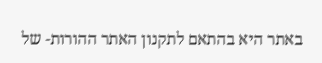באתר היא בהתאם לתקנון האתר ההורות- של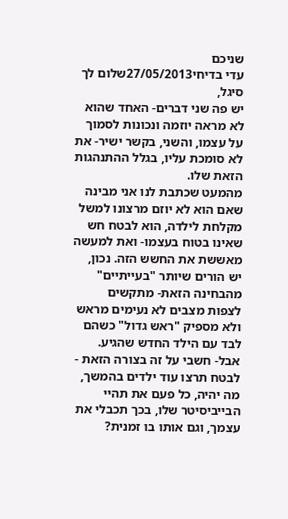שניכם
עדי בדיחי27/05/2013שלום לך סיגל,
יש פה שני דברים- האחד שהוא לא מראה יוזמה ונכונות לסמוך על עצמו, והשני, בקשר ישיר- את לא סומכת עליו, בגלל ההתנהגות הזאת שלו.
מהמעט שכתבת לנו אני מבינה שאם הוא לא יוזם מרצונו למשל מקלחת לילדה, הוא לבטח חש שאינו בטוח בעצמו- ואת למעשה מאששת את החשש הזה. נכון, יש הורים שיותר "בעייתיים" מהבחינה הזאת- מתקשים לצפות מצבים לא נעימים מראש ולא מספיק "ראש גדול" כשהם לבד עם הילד החדש שהגיע. אבל- חשבי על זה בצורה הזאת - לבטח תרצו עוד ילדים בהמשך, מה יהיה, כל פעם את תהיי הבייביסיטר שלו, בכך תכבלי את עצמך, וגם אותו בו זמנית?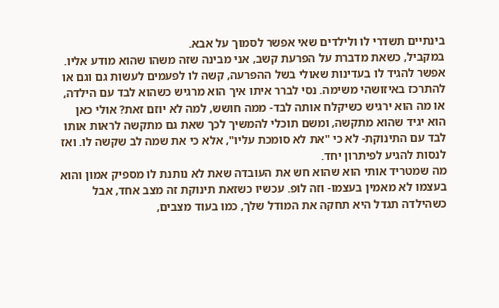בינתיים תשדרי לו ולילדים שאי אפשר לסמוך על אבא.
במקביל, כשאת מדברת על הפרעת קשב, אני מבינה שזה משהו שהוא מודע אליו. אפשר להגיד לו בעדינות שאולי בשל ההפרעה, קשה לו לפעמים לעשות גם וגם או להתרכז באיזושהי משימה. נסי לברר איתו איך הוא מרגיש כשהוא לבד עם הילדה, או מה הוא ירגיש כשיקלח אותה לבד- ממה חושש, למה לא יוזם זאת? אולי כאן הוא יגיד שהוא מתקשה, ומשם תוכלי להמשיך לכך שאת גם מתקשה לראות אותו לבד עם התינוקת- לא כי "את לא סומכת עליו", אלא כי את שמה לב שקשה לו. ואז לנסות להגיע לפיתרון יחד.
מה שמטריד אותי הוא שהוא חש את העובדה שאת לא נותנת לו מספיק אמון והוא בעצמו לא מאמין בעצמו- וזה לופ. עכשיו כשזאת תינוקת זה מצב אחד, אבל כשהילדה תגדל היא תחקה את המודל שלך, כמו בעוד מצבים,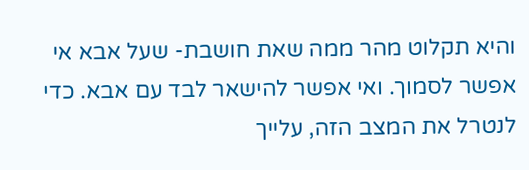והיא תקלוט מהר ממה שאת חושבת- שעל אבא אי אפשר לסמוך. ואי אפשר להישאר לבד עם אבא. כדי לנטרל את המצב הזה, עלייך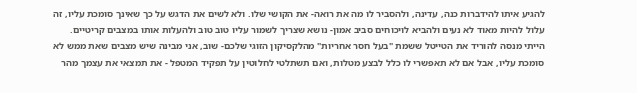להגיע איתו להידברות כנה, עדינה, ולהסביר לו מה את רואה- את הקושי שלו. ולא לשים את הדגש על כך שאינך סומכת עליו, זה עלול להיות מאוד לא נעים ולהביא לויכוחים סביב אמון- נושא שצריך לשמור עליו טוב טוב ולהעלות אותו במצבים קריטיים.
הייתי מנסה להוריד את הטייטל ששמת "בעל חסר אחריות" מהלקסיקון הזוגי שלכם- שוב, אני מבינה שיש מצבים שאת ממש לא סומכת עליו, אבל אם לא תאפשרי לו כלל לבצע מטלות, ואם תשתלטי לחלוטין על תפקיד המטפל - את תמצאי את עצמך מהר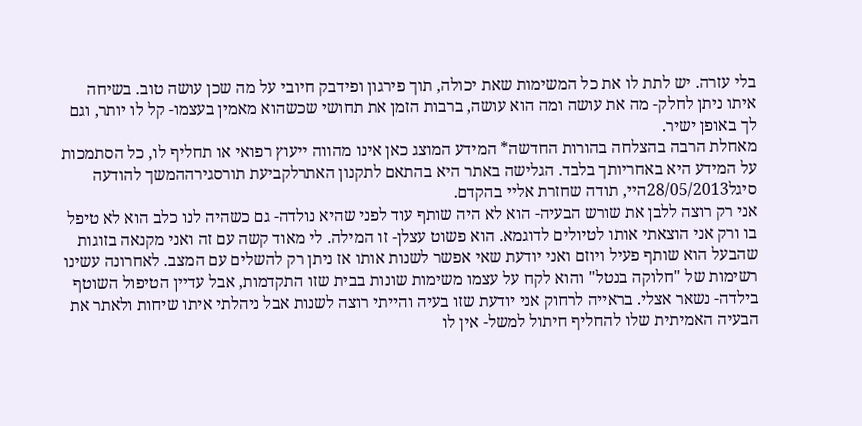בלי עזרה. יש לתת לו את כל המשימות שאת יכולה, תוך פירגון ופידבק חיובי על מה שכן עושה טוב. בשיחה איתו ניתן לחלק- מה את עושה ומה הוא עושה, ברבות הזמן את תחושי שכשהוא מאמין בעצמו- קל לו יותר, וגם לך באופן ישיר.
מאחלת הרבה בהצלחה בהורות החדשה* המידע המוצג כאן אינו מהווה ייעוץ רפואי או תחליף לו, כל הסתמכות על המידע היא באחריותך בלבד. הגלישה באתר היא בהתאם לתקנון האתרלקביעת תורסגירההמשך להודעה
סיגל28/05/2013היי, תודה שחזרת אליי בהקדם.
אני רק רוצה ללבן את שורש הבעיה- הוא לא היה שותף עוד לפני שהיא נולדה- גם כשהיה לנו כלב הוא לא טיפל בו ורק אני הוצאתי אותו לטיולים לדוגמא. הוא פשוט עצלן- זו המילה. לי מאוד קשה עם זה ואני מקנאה בזוגות שהבעל הוא שותף פעיל ויוזם ואני יודעת שאי אפשר לשנות אותו אז ניתן רק להשלים עם המצב. לאחרונה עשינו רשימות של "חלוקה בנטל" והוא לקח על עצמו משימות שונות בבית שזו התקדמות, אבל עדיין הטיפול השוטף בילדה- נשאר אצלי. בראייה לרחוק אני יודעת שזו בעיה והייתי רוצה לשנות אבל ניהלתי איתו שיחות ולאתר את הבעיה האמיתית שלו להחליף חיתול למשל- אין לו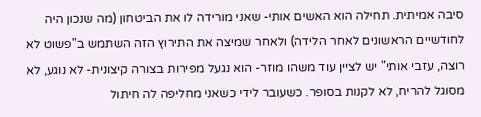סיבה אמיתית. תחילה הוא האשים אותי- שאני מורידה לו את הביטחון (מה שנכון היה לחודשיים הראשונים לאחר הלידה) ולאחר שמיצה את התירוץ הזה השתמש ב"פשוט לא רוצה, עזבי אותי" יש לציין עוד משהו מוזר- הוא נגעל מפירות בצורה קיצונית- לא נוגע, לא מסוגל להריח, לא לקנות בסופר. כשעובר לידי כשאני מחליפה לה חיתול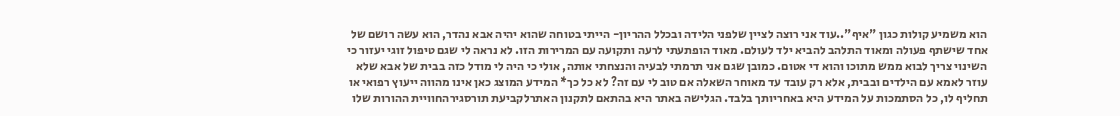הוא משמיע קולות כגון "איף"..עוד אני רוצה לציין שלפני הלידה ובכלל ההריון- הייתי בטוחה שהוא יהיה אבא נהדר, הוא עשה רושם של אחד שישתף פעולה ומאוד התלהב להביא ילד לעולם. מאוד הופתעתי לרעה ותקועה עם המרירות הזו. לא נראה לי שגם טיפול זוגי יעזור כי השינוי צריך לבוא ממש מתוכו והוא די אטום. כמובן שגם אני תרמתי לבעיה והנצחתי אותה, אולי כי היה לי מודל כזה בבית של אבא שלא עוזר לאמא עם הילדים ובבית, אלא רק עובד עד מאוחר השאלה אם טוב לי עם זה? לא כל כך* המידע המוצג כאן אינו מהווה ייעוץ רפואי או תחליף לו, כל הסתמכות על המידע היא באחריותך בלבד. הגלישה באתר היא בהתאם לתקנון האתרלקביעת תורסגירהחוויית ההורות שלו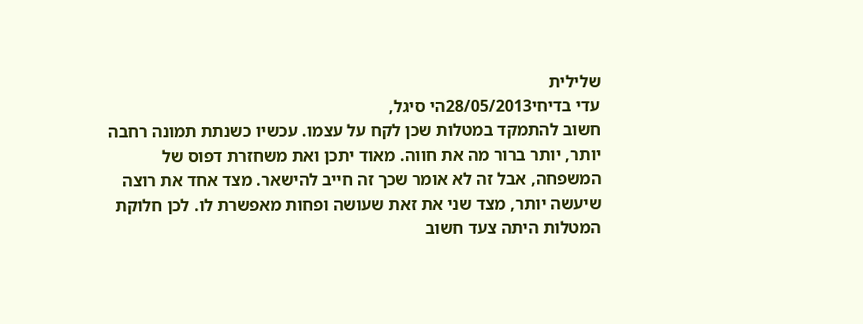שלילית
עדי בדיחי28/05/2013הי סיגל,
חשוב להתמקד במטלות שכן לקח על עצמו. עכשיו כשנתת תמונה רחבה יותר, יותר ברור מה את חווה. מאוד יתכן ואת משחזרת דפוס של המשפחה, אבל זה לא אומר שכך זה חייב להישאר. מצד אחד את רוצה שיעשה יותר, מצד שני את זאת שעושה ופחות מאפשרת לו. לכן חלוקת המטלות היתה צעד חשוב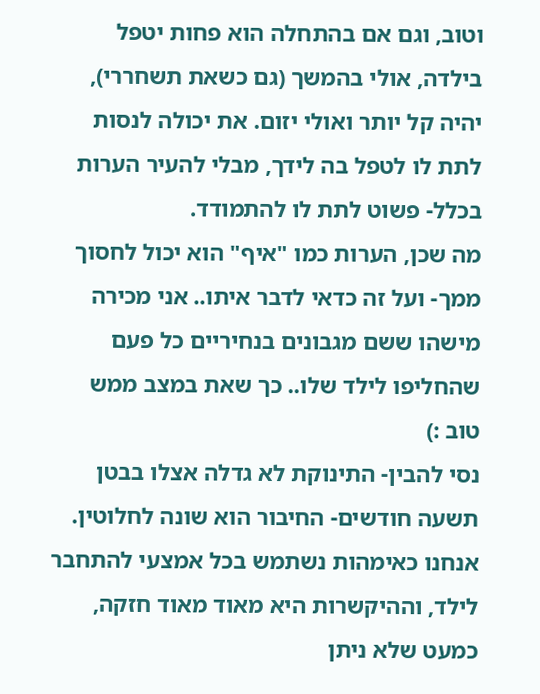וטוב, וגם אם בהתחלה הוא פחות יטפל בילדה, אולי בהמשך (גם כשאת תשחררי), יהיה קל יותר ואולי יזום. את יכולה לנסות לתת לו לטפל בה לידך, מבלי להעיר הערות בכלל- פשוט לתת לו להתמודד.
מה שכן, הערות כמו "איף" הוא יכול לחסוך ממך- ועל זה כדאי לדבר איתו.. אני מכירה מישהו ששם מגבונים בנחיריים כל פעם שהחליפו לילד שלו.. כך שאת במצב ממש טוב :)
נסי להבין- התינוקת לא גדלה אצלו בבטן תשעה חודשים- החיבור הוא שונה לחלוטין. אנחנו כאימהות נשתמש בכל אמצעי להתחבר לילד, וההיקשרות היא מאוד מאוד חזקה, כמעט שלא ניתן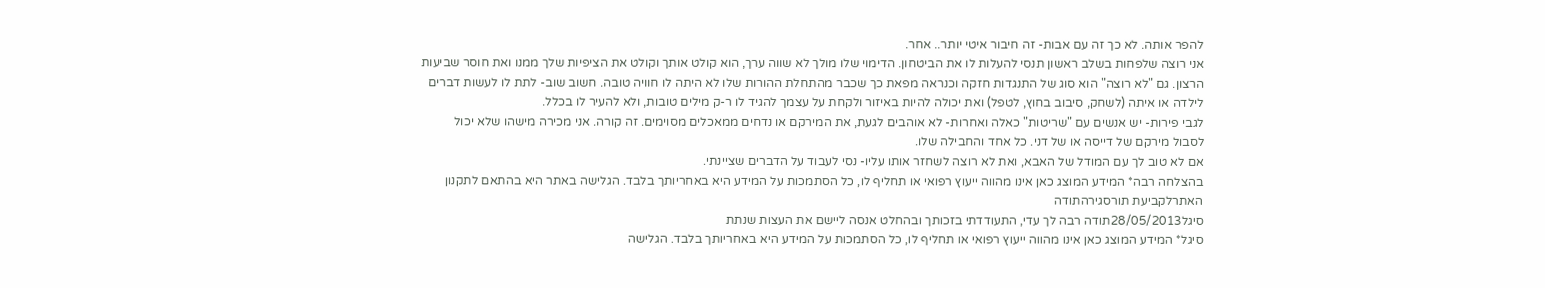להפר אותה. לא כך זה עם אבות- זה חיבור איטי יותר.. אחר.
אני רוצה שלפחות בשלב ראשון תנסי להעלות לו את הביטחון. הדימוי שלו מולך לא שווה ערך, הוא קולט אותך וקולט את הציפיות שלך ממנו ואת חוסר שביעות הרצון. גם "לא רוצה" הוא סוג של התנגדות חזקה וכנראה מפאת כך שכבר מהתחלת ההורות שלו לא היתה לו חוויה טובה. חשוב שוב- לתת לו לעשות דברים לילדה או איתה (לשחק, סיבוב בחוץ, לטפל) ואת יכולה להיות באיזור ולקחת על עצמך להגיד לו ר-ק מילים טובות, ולא להעיר לו בכלל.
לגבי פירות- יש אנשים עם "שריטות" כאלה ואחרות- לא אוהבים לגעת, את המירקם או נדחים ממאכלים מסוימים. זה קורה. אני מכירה מישהו שלא יכול לסבול מירקם של דייסה או של דני. כל אחד והחבילה שלו.
אם לא טוב לך עם המודל של האבא, ואת לא רוצה לשחזר אותו עליו- נסי לעבוד על הדברים שציינתי.
בהצלחה רבה* המידע המוצג כאן אינו מהווה ייעוץ רפואי או תחליף לו, כל הסתמכות על המידע היא באחריותך בלבד. הגלישה באתר היא בהתאם לתקנון האתרלקביעת תורסגירהתודה
סיגל28/05/2013תודה רבה לך עדי, התעודדתי בזכותך ובהחלט אנסה ליישם את העצות שנתת
סיגל* המידע המוצג כאן אינו מהווה ייעוץ רפואי או תחליף לו, כל הסתמכות על המידע היא באחריותך בלבד. הגלישה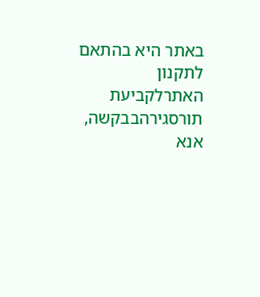באתר היא בהתאם לתקנון האתרלקביעת תורסגירהבבקשה, אנא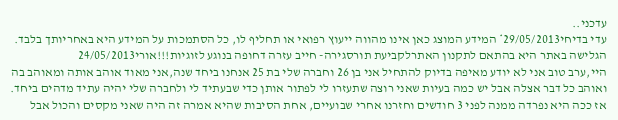עדכני..
עדי בדיחי29/05/2013* המידע המוצג כאן אינו מהווה ייעוץ רפואי או תחליף לו, כל הסתמכות על המידע היא באחריותך בלבד. הגלישה באתר היא בהתאם לתקנון האתרלקביעת תורסגירה- חייב עזרה דחופה בנוגע לזוגיות!!!אורי24/05/2013
היי,ערב טוב אני לא יודע מאיפה בדיוק להתחיל אני בן 26 וחברה שלי בת 25 אנחנו ביחד שנה,אני מאוד אוהב אותה ומאוהב בה ואוהב כל דבר אצלה אבל יש כמה בעיות שאני רוצה שתעזרו לי לפתור אותן כדי שבעתיד לי ולחברה שלי יהיה עתיד מדהים ביחד. אז ככה היא נפרדה ממנה לפני 3 חודשים וחזרנו אחרי שבועיים, אחת הסיבות שהיא אמרה זה היה שאני מקסים והכול אבל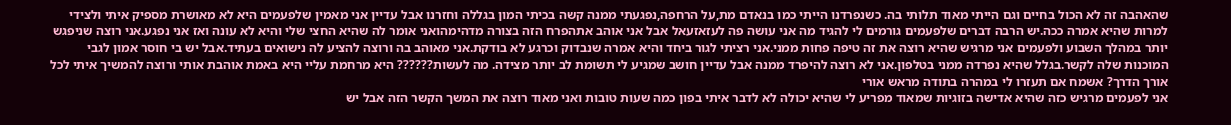שהאהבה זה לא הכול בחיים וגם הייתי מאוד תלותי בה. כשנפרדנו הייתי כמו בנאדם מת,על הרחפה,נפגעתי ממנה קשה בכיתי המון בגללה וחזרנו אבל עדיין אני מאמין שלפעמים היא לא מאושרת מספיק איתי ולצידי למרות שהיא אמרה ככה.יש הרבה דברים שלפעמים גורמים לי להגיד מה אני עושה פה לעזאזעאל אבל אני אוהב אתהפרח הזה בצורה מדהימהואני אומר לה שהיא החצי שלי והיא לא עונה ואז אני נפגע.אני רוצה שניפגש יותר במהלך השבוע ולפעמים אני מרגיש שהיא רוצה את זה טיפה פחות ממני.אני רציתי לגור ביחד והיא אמרה שנבדוק וכרגע לא בודקת.אני מאוהב בה ורוצה להציע לה נישואים בעתיד.אבל יש בי חוסר אמון לגבי המוכנות שלה לקשר.בגלל שהיא נפרדה ממני בטלפון.אני לא רוצה להיפרד ממנה אבל עדיין חושב שמגיע לי תשומת לב יותר מצידה. מה לעשות?????? היא מרחמת עליי היא באמת אוהבת אותי ורוצה להמשיך איתי לכל אורך הדרך? אשמח אם תעזרו לי במהרה בתודה מראש אורי
אני לפעמים מרגיש כזה שהיא אדישה בזוגיות שמאוד מפריע לי שהיא יכולה לא לדבר איתי בפון כמה שעות טובות ואני מאוד רוצה את המשך הקשר הזה אבל יש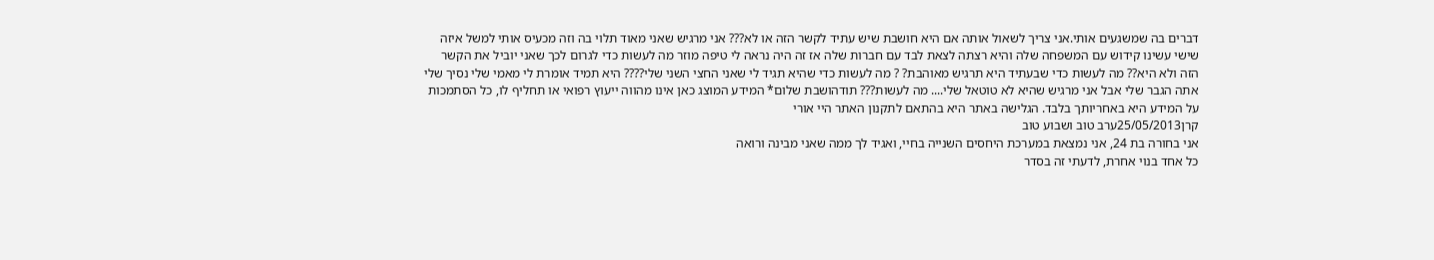דברים בה שמשגעים אותי.אני צריך לשאול אותה אם היא חושבת שיש עתיד לקשר הזה או לא??? אני מרגיש שאני מאוד תלוי בה וזה מכעיס אותי למשל איזה שישי עשינו קידוש עם המשפחה שלה והיא רצתה לצאת לבד עם חברות שלה אז זה היה נראה לי טיפה מוזר מה לעשות כדי לגרום לכך שאני יוביל את הקשר הזה ולא היא?? מה לעשות כדי שבעתיד היא תרגיש מאוהבת? ? מה לעשות כדי שהיא תגיד לי שאני החצי השני שלי???? היא תמיד אומרת לי מאמי שלי נסיך שלי אתה הגבר שלי אבל אני מרגיש שהיא לא טוטאל שלי.... מה לעשות??? תודהושבת שלום* המידע המוצג כאן אינו מהווה ייעוץ רפואי או תחליף לו, כל הסתמכות על המידע היא באחריותך בלבד. הגלישה באתר היא בהתאם לתקנון האתר היי אורי
קרן25/05/2013ערב טוב ושבוע טוב
אני בחורה בת 24, אני נמצאת במערכת היחסים השנייה בחיי, ואגיד לך ממה שאני מבינה ורואה
כל אחד בנוי אחרת, לדעתי זה בסדר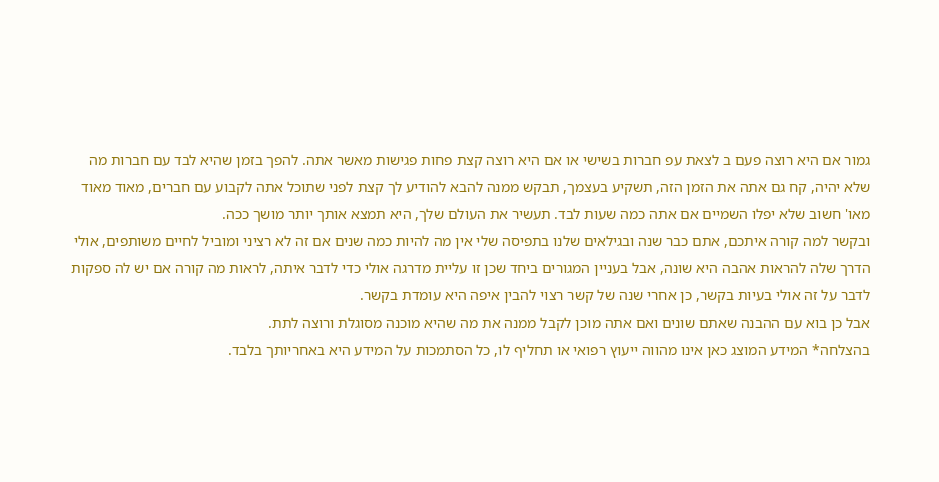גמור אם היא רוצה פעם ב לצאת עפ חברות בשישי או אם היא רוצה קצת פחות פגישות מאשר אתה. להפך בזמן שהיא לבד עם חברות מה שלא יהיה, קח גם אתה את הזמן הזה, תשקיע בעצמך, תבקש ממנה להבא להודיע לך קצת לפני שתוכל אתה לקבוע עם חברים, מאוד מאוד מאו' חשוב שלא יפלו השמיים אם אתה כמה שעות לבד. תעשיר את העולם שלך, היא תמצא אותך יותר מושך ככה.
ובקשר למה קורה איתכם, אתם כבר שנה ובגילאים שלנו בתפיסה שלי אין מה להיות כמה שנים אם זה לא רציני ומוביל לחיים משותפים, אולי הדרך שלה להראות אהבה היא שונה, אבל בעניין המגורים ביחד שכן זו עליית מדרגה אולי כדי לדבר איתה, לראות מה קורה אם יש לה ספקות לדבר על זה אולי בעיות בקשר, כן אחרי שנה של קשר רצוי להבין איפה היא עומדת בקשר.
אבל כן בוא עם ההבנה שאתם שונים ואם אתה מוכן לקבל ממנה את מה שהיא מוכנה מסוגלת ורוצה לתת.
בהצלחה* המידע המוצג כאן אינו מהווה ייעוץ רפואי או תחליף לו, כל הסתמכות על המידע היא באחריותך בלבד.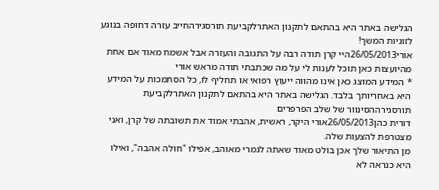הגלישה באתר היא בהתאם לתקנון האתרלקביעת תורסגירהחייב עזרה דחופה בנוגע לזוגיות המשך!
אורי26/05/2013היי קרן תודה רבה על התגובה והעזרה אבל אשמח מאוד אם אחת מהיועצות כאן תוכל לענות לי על מה שכתבתי תודה מראש אורי
* המידע המוצג כאן אינו מהווה ייעוץ רפואי או תחליף לו, כל הסתמכות על המידע היא באחריותך בלבד. הגלישה באתר היא בהתאם לתקנון האתרלקביעת תורסגירההסינוור של שלב הפרפרים
דורית כהן26/05/2013אורי היקר, ראשית, אהבתי אמוד את תשובתה של קרן, ואני מצטרפת להצעות שלה.
מן התיאור שלך אכן בולט מאוד שאתה לגמרי מאוהב, אפילו "חולה אהבה", ואילו היא כנראה לא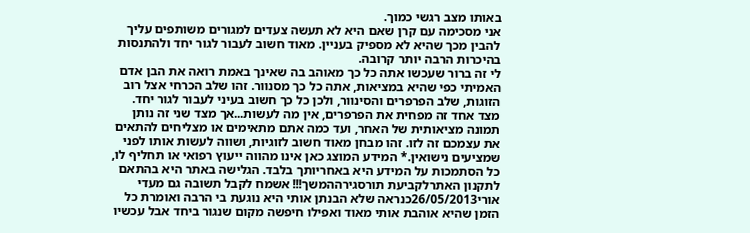באותו מצב רגשי כמוך.
אני מסכימה עם קרן שאם היא לא תעשה צעדים למגורים משותפים עליך להבין מכך שהיא לא מספיק בעניין. מאוד חשוב לעבור לגור יחד ולהתנסות בהיכרות הרבה יותר קרובה.
לי זה ברור שעכשו אתה כל כך מאוהב בה שאינך באמת רואה את הבן אדם האמיתי כפי שהיא במציאות, אתה כל כך מסנוור. זהו שלב הכרחי אצל רוב הזוגות, שלב הפרפרים והסינוור, ולכן כל כך חשוב בעיני לעבור לגור יחד. מצד אחד זה מפחית את הפרפרים, אין מה לעשות...אך מצד שני זה נותן תמונה מציאותית של האחר, ועד כמה אתם מתאימים או מצליחים להתאים את עצמכם זה לזו. זהו מבחן מאוד חשוב לזוגיות, ושווה לעשות אותו לפני שמציעים נישואין.* המידע המוצג כאן אינו מהווה ייעוץ רפואי או תחליף לו, כל הסתמכות על המידע היא באחריותך בלבד. הגלישה באתר היא בהתאם לתקנון האתרלקביעת תורסגירההמשך!!! אשמח לקבל תשובה גם מעדי
אורי26/05/2013כנראה שלא הבנתן אותי היא נוגעת בי הרבה ואומרת כל הזמן שהיא אוהבת אותי מאוד ואפילו חיפשה מקום שנגור ביחד אבל עכשיו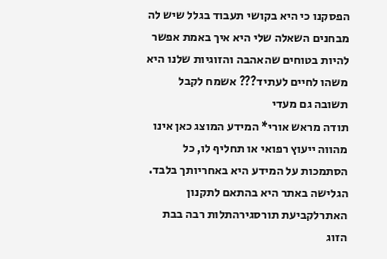הפסקנו כי היא בקושי תעבוד בגלל שיש לה מבחנים השאלה שלי היא איך באמת אפשר להיות בטוחים שהאהבה והזוגיות שלנו היא משהו לחיים לעתיד??? אשמח לקבל תשובה גם מעדי
תודה מראש אורי* המידע המוצג כאן אינו מהווה ייעוץ רפואי או תחליף לו, כל הסתמכות על המידע היא באחריותך בלבד. הגלישה באתר היא בהתאם לתקנון האתרלקביעת תורסגירהתלות רבה בבת הזוג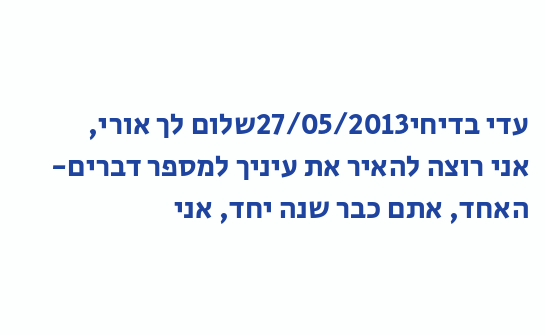עדי בדיחי27/05/2013שלום לך אורי,
אני רוצה להאיר את עיניך למספר דברים- האחד, אתם כבר שנה יחד, אני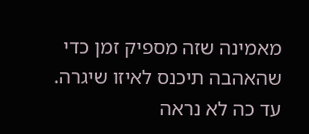מאמינה שזה מספיק זמן כדי שהאהבה תיכנס לאיזו שיגרה. עד כה לא נראה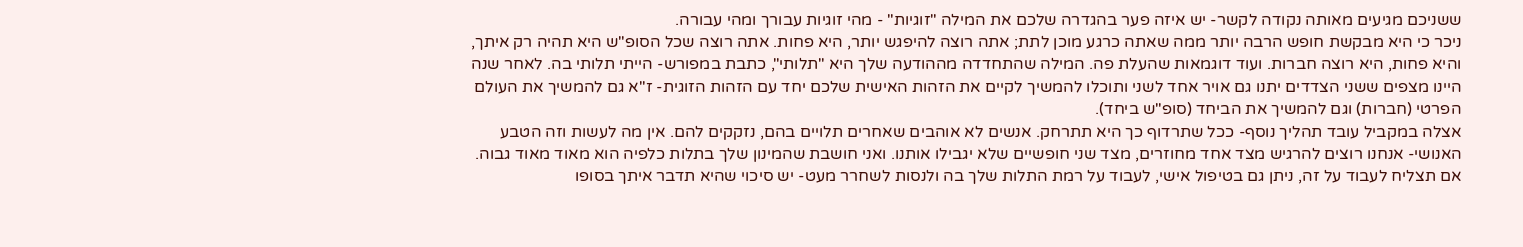ששניכם מגיעים מאותה נקודה לקשר- יש איזה פער בהגדרה שלכם את המילה "זוגיות" - מהי זוגיות עבורך ומהי עבורה.
ניכר כי היא מבקשת חופש הרבה יותר ממה שאתה כרגע מוכן לתת; אתה רוצה להיפגש יותר, היא פחות. אתה רוצה שכל הסופ"ש היא תהיה רק איתך, והיא פחות, היא רוצה חברות. ועוד דוגמאות שהעלת פה. המילה שהתחדדה מההודעה שלך היא "תלותי", כתבת במפורש- הייתי תלותי בה. לאחר שנה היינו מצפים ששני הצדדים יתנו גם אויר אחד לשני ותוכלו להמשיך לקיים את הזהות האישית שלכם יחד עם הזהות הזוגית- ז"א גם להמשיך את העולם הפרטי (חברות) וגם להמשיך את הביחד (סופ"ש ביחד).
אצלה במקביל עובד תהליך נוסף- ככל שתרדוף כך היא תתרחק. אנשים לא אוהבים שאחרים תלויים בהם, נזקקים להם. אין מה לעשות וזה הטבע האנושי- אנחנו רוצים להרגיש מצד אחד מחוזרים, מצד שני חופשיים שלא יגבילו אותנו. ואני חושבת שהמינון שלך בתלות כלפיה הוא מאוד מאוד גבוה. אם תצליח לעבוד על זה, ניתן גם בטיפול אישי, לעבוד על רמת התלות שלך בה ולנסות לשחרר מעט- יש סיכוי שהיא תדבר איתך בסופו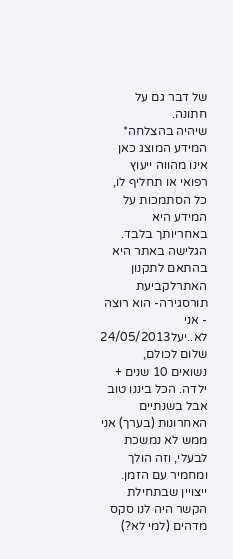של דבר גם על חתונה.
שיהיה בהצלחה* המידע המוצג כאן אינו מהווה ייעוץ רפואי או תחליף לו, כל הסתמכות על המידע היא באחריותך בלבד. הגלישה באתר היא בהתאם לתקנון האתרלקביעת תורסגירה- הוא רוצה - אני לא..יעל24/05/2013
שלום לכולם,
נשואים 10 שנים + ילדה. הכל ביננו טוב אבל בשנתיים האחרונות (בערך) אני ממש לא נמשכת לבעלי, וזה הולך ומחמיר עם הזמן. ייצויין שבתחילת הקשר היה לנו סקס מדהים (למי לא?)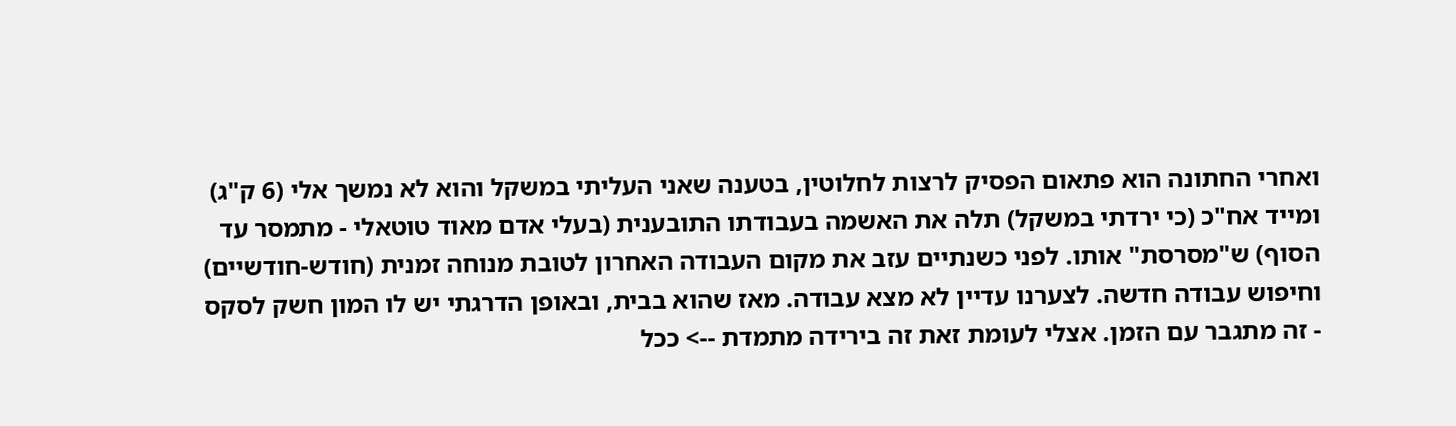ואחרי החתונה הוא פתאום הפסיק לרצות לחלוטין, בטענה שאני העליתי במשקל והוא לא נמשך אלי (6 ק"ג) ומייד אח"כ (כי ירדתי במשקל) תלה את האשמה בעבודתו התובענית (בעלי אדם מאוד טוטאלי - מתמסר עד הסוף) ש"מסרסת" אותו. לפני כשנתיים עזב את מקום העבודה האחרון לטובת מנוחה זמנית (חודש-חודשיים) וחיפוש עבודה חדשה. לצערנו עדיין לא מצא עבודה. מאז שהוא בבית, ובאופן הדרגתי יש לו המון חשק לסקס - זה מתגבר עם הזמן. אצלי לעומת זאת זה בירידה מתמדת --> ככל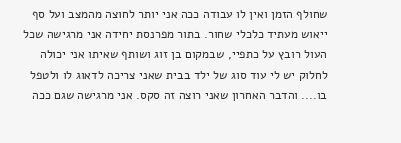שחולף הזמן ואין לו עבודה ככה אני יותר לחוצה מהמצב ועל סף ייאוש מעתיד כלכלי שחור. בתור מפרנסת יחידה אני מרגישה שכל העול רובץ על כתפיי, שבמקום בן זוג ושותף שאיתו אני יכולה לחלוק יש לי עוד סוג של ילד בבית שאני צריכה לדאוג לו ולטפל בו.... והדבר האחרון שאני רוצה זה סקס. אני מרגישה שגם ככה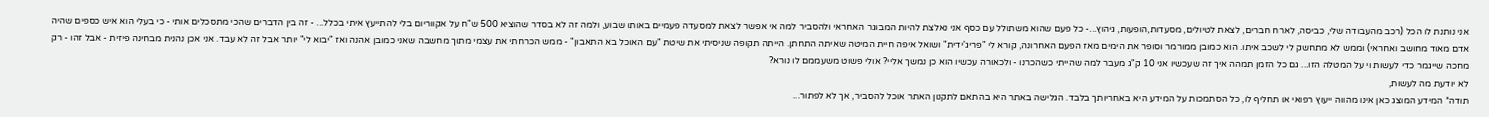אני נותנת לו הכל (רכב מהעבודה שלי, כביסה, לארח חברים, לצאת לטיולים, מסעדות,הופעות, גיהוץ...- כל פעם שהוא משתולל עם כסף אני נאלצת להיות המבוגר האחראי ולהסביר למה אי אפשר לצאת למסעדה פעמיים באותו שבוע, ולמה זה לא בסדר שהוציא 500 ש"ח על אקווריום בלי להתייעץ איתי בכלל... - זה בין הדברים שהכי מתסכלים אותי - כי בעלי הוא איש כספים שהיה אדם מאוד מחושב ואחראי) וממש לא מתחשק לי לשכב איתו. הוא כמובן ממורמר וסופר את הימים מאז הפעם האחרונה, קורא לי "פריג'ידית" ושואל איפה חיית המיטה שאיתה התחתן. הייתה תקופה שניסיתי את שיטת "עם האוכל בא התאבון" - ממש הכרחתי את עצמי מתוך מחשבה שאני כמובן אהנה ואז "יבוא לי" יותר אבל זה לא עבד. אני אכן נהנית מבחינה פיזית - אבל זהו - רק מחכה שייגמר כדי לעשות וי על המטלה הזו... גם כל הזמן תמהה איך זה שעכשיו אני 10 ק"ג מעבר למה שהייתי כשהכרנו - ולכאורה עכשיו הוא כן נמשך אליי? אולי פשוט משעממם לו נורא?
לא יודעת מה לעשות,
תודה* המידע המוצג כאן אינו מהווה ייעוץ רפואי או תחליף לו, כל הסתמכות על המידע היא באחריותך בלבד. הגלישה באתר היא בהתאם לתקנון האתר אוכל להסביר, אך לא לפתור...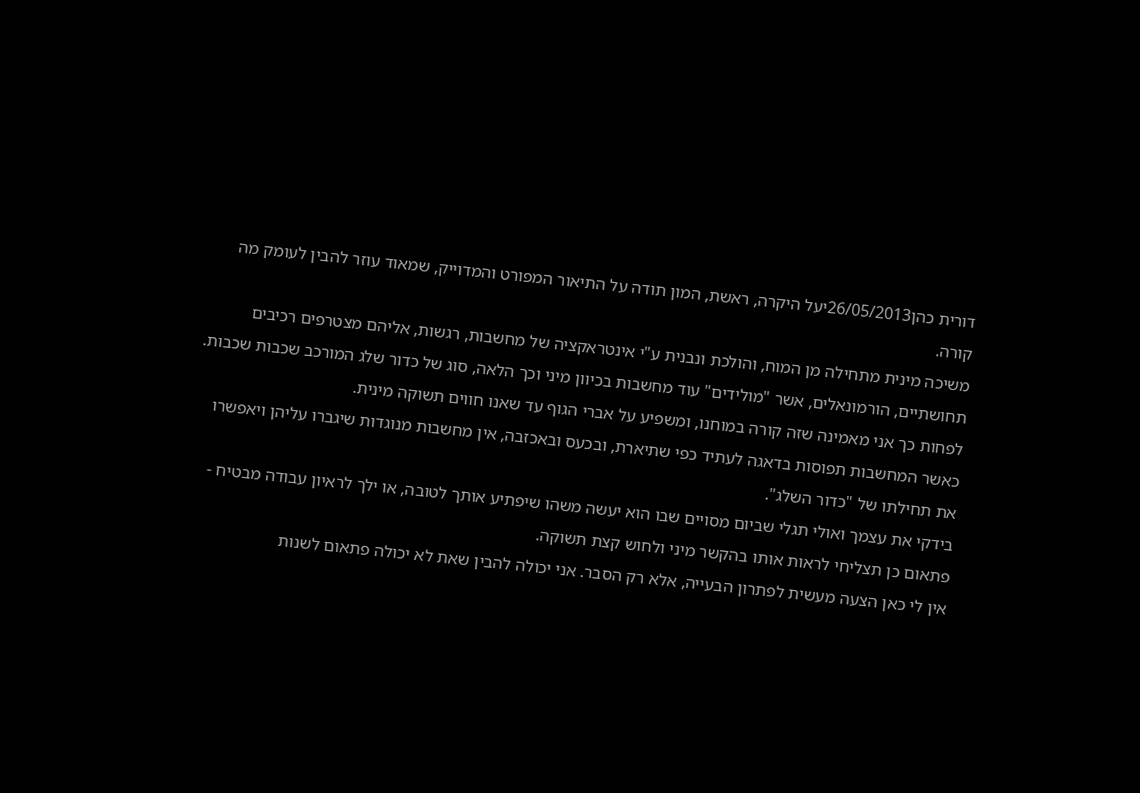דורית כהן26/05/2013יעל היקרה, ראשת, המון תודה על התיאור המפורט והמדוייק, שמאוד עוזר להבין לעומק מה קורה.
משיכה מינית מתחילה מן המוח, והולכת ונבנית ע"י אינטראקציה של מחשבות, רגשות, אליהם מצטרפים רכיבים תחושתיים, הורמונאלים, אשר "מולידים" עוד מחשבות בכיוון מיני וכך הלאה, סוג של כדור שלג המורכב שכבות שכבות. לפחות כך אני מאמינה שזה קורה במוחנו, ומשפיע על אברי הגוף עד שאנו חווים תשוקה מינית.
כאשר המחשבות תפוסות בדאגה לעתיד כפי שתיארת, ובכעס ובאכזבה, אין מחשבות מנוגדות שיגברו עליהן ויאפשרו את תחילתו של "כדור השלג".
בידקי את עצמך ואולי תגלי שביום מסויים שבו הוא יעשה משהו שיפתיע אותך לטובה, או ילך לראיון עבודה מבטיח - פתאום כן תצליחי לראות אותו בהקשר מיני ולחוש קצת תשוקה.
אין לי כאן הצעה מעשית לפתרון הבעייה, אלא רק הסבר. אני יכולה להבין שאת לא יכולה פתאום לשנות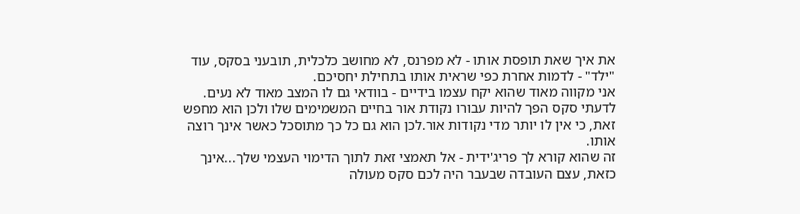את איך שאת תופסת אותו - לא מפרנס, לא מחושב כלכלית, תובעני בסקס, עוד "ילד" - לדמות אחרת כפי שראית אותו בתחילת יחסיכם.
אני מקווה מאוד שהוא יקח עצמו בידיים - בוודאי גם לו המצב מאוד לא נעים.
לדעתי סקס הפך להיות עבורו נקודת אור בחיים המשמימים שלו ולכן הוא מחפש זאת, כי אין לו יותר מדי נקודות אור.לכן הוא גם כל כך מתוסכל כאשר אינך רוצה אותו.
זה שהוא קורא לך פריג'ידית - אל תאמצי זאת לתוך הדימוי העצמי שלך...אינך כזאת, עצם העובדה שבעבר היה לכם סקס מעולה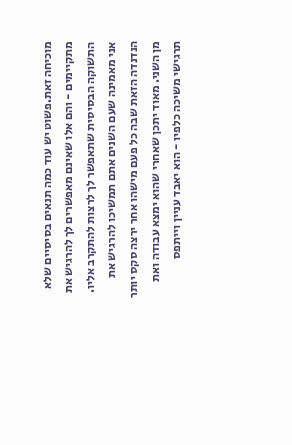מוכיחה זאת.פשוט יש עוד כמה תנאים בסיסיים שלא מתקיימים - והם אלו שאינם מאפשרים לך להרגיש את התשוקה הבסיסית שתאפשר לך לרצות להתקרב אליו.
אני מאמינה שעם השנים אתם תמשיכו להרגיש את הנדנדה הזאת שבה כל פעם מישהו אחר ירצה סקס יותר מן השני. מאוד יתכן שאחרי שהוא ימצא עבודה ואת תרגישי משיכה כלפיו - הוא יאבד עניין וייתפס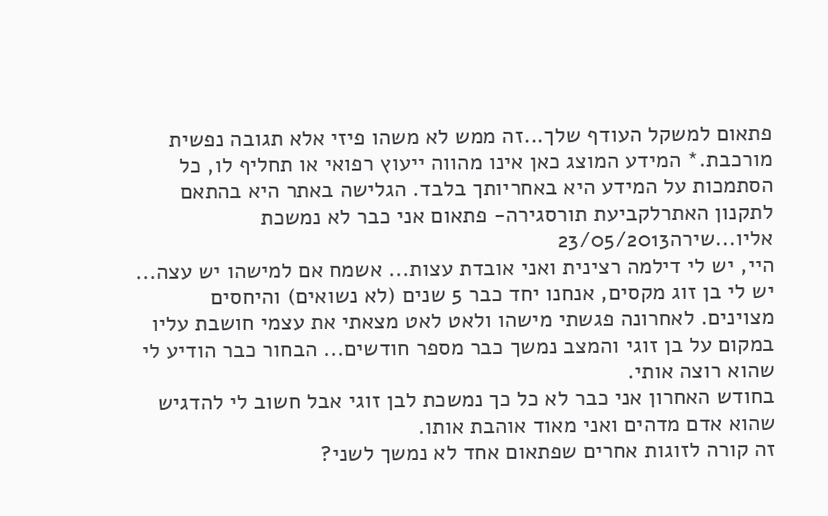פתאום למשקל העודף שלך...זה ממש לא משהו פיזי אלא תגובה נפשית מורכבת.* המידע המוצג כאן אינו מהווה ייעוץ רפואי או תחליף לו, כל הסתמכות על המידע היא באחריותך בלבד. הגלישה באתר היא בהתאם לתקנון האתרלקביעת תורסגירה- פתאום אני כבר לא נמשכת אליו...שירה23/05/2013
היי, יש לי דילמה רצינית ואני אובדת עצות... אשמח אם למישהו יש עצה...
יש לי בן זוג מקסים, אנחנו יחד כבר 5 שנים (לא נשואים) והיחסים מצוינים. לאחרונה פגשתי מישהו ולאט לאט מצאתי את עצמי חושבת עליו במקום על בן זוגי והמצב נמשך כבר מספר חודשים... הבחור כבר הודיע לי שהוא רוצה אותי.
בחודש האחרון אני כבר לא כל כך נמשכת לבן זוגי אבל חשוב לי להדגיש שהוא אדם מדהים ואני מאוד אוהבת אותו.
זה קורה לזוגות אחרים שפתאום אחד לא נמשך לשני?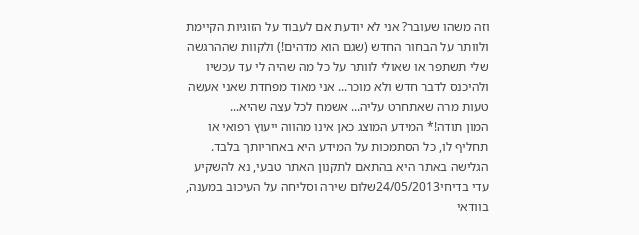וזה משהו שעובר? אני לא יודעת אם לעבוד על הזוגיות הקיימת ולוותר על הבחור החדש (שגם הוא מדהים!) ולקוות שההרגשה שלי תשתפר או שאולי לוותר על כל מה שהיה לי עד עכשיו ולהיכנס לדבר חדש ולא מוכר... אני מאוד מפחדת שאני אעשה טעות מרה שאתחרט עליה... אשמח לכל עצה שהיא...
המון תודה!* המידע המוצג כאן אינו מהווה ייעוץ רפואי או תחליף לו, כל הסתמכות על המידע היא באחריותך בלבד. הגלישה באתר היא בהתאם לתקנון האתר טבעי, נא להשקיע
עדי בדיחי24/05/2013שלום שירה וסליחה על העיכוב במענה,
בוודאי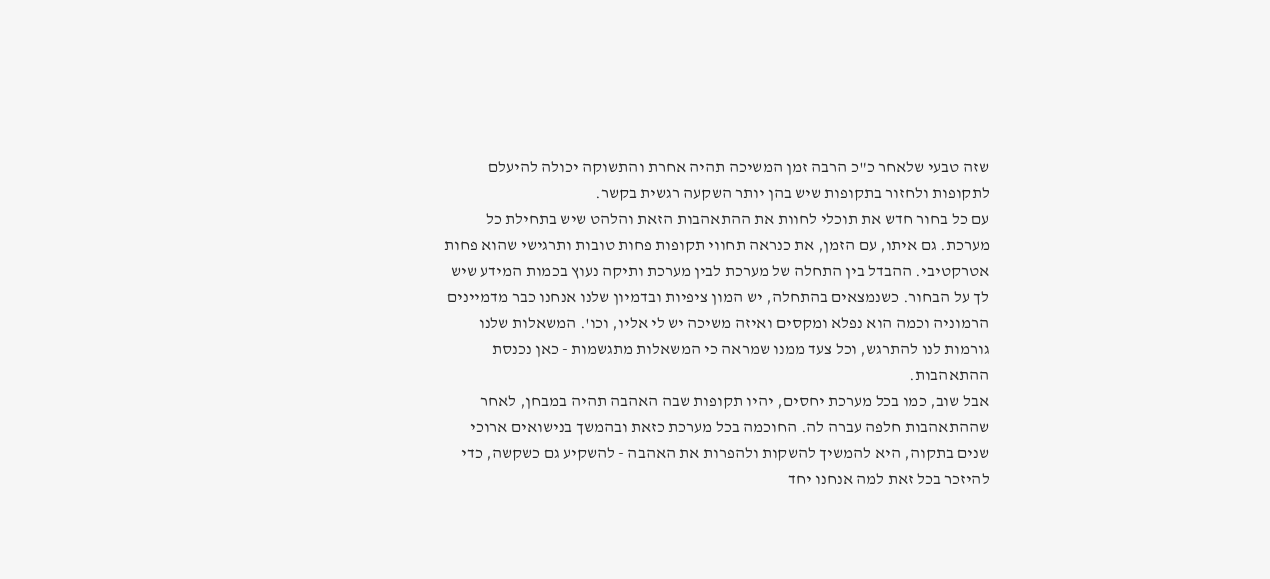שזה טבעי שלאחר כ"כ הרבה זמן המשיכה תהיה אחרת והתשוקה יכולה להיעלם לתקופות ולחזור בתקופות שיש בהן יותר השקעה רגשית בקשר.
עם כל בחור חדש את תוכלי לחוות את ההתאהבות הזאת והלהט שיש בתחילת כל מערכת. גם איתו, עם הזמן, את כנראה תחווי תקופות פחות טובות ותרגישי שהוא פחות אטרקטיבי. ההבדל בין התחלה של מערכת לבין מערכת ותיקה נעוץ בכמות המידע שיש לך על הבחור. כשנמצאים בהתחלה, יש המון ציפיות ובדמיון שלנו אנחנו כבר מדמיינים הרמוניה וכמה הוא נפלא ומקסים ואיזה משיכה יש לי אליו, וכו'. המשאלות שלנו גורמות לנו להתרגש, וכל צעד ממנו שמראה כי המשאלות מתגשמות - כאן נכנסת ההתאהבות.
אבל שוב, כמו בכל מערכת יחסים, יהיו תקופות שבה האהבה תהיה במבחן, לאחר שההתאהבות חלפה עברה לה. החוכמה בכל מערכת כזאת ובהמשך בנישואים ארוכי שנים בתקוה, היא להמשיך להשקות ולהפרות את האהבה - להשקיע גם כשקשה, כדי להיזכר בכל זאת למה אנחנו יחד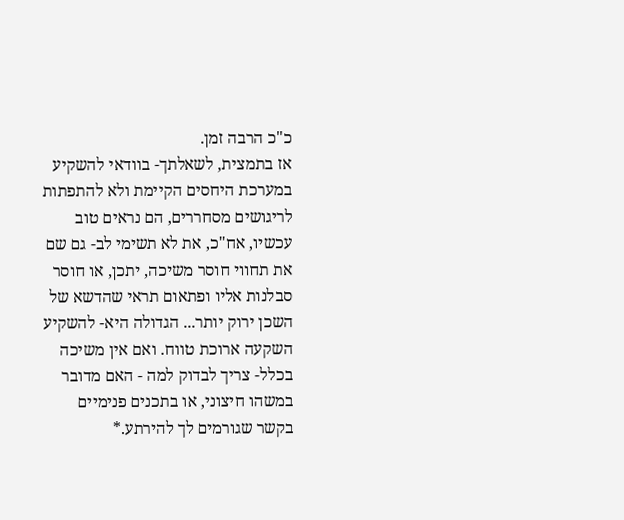כ"כ הרבה זמן.
אז בתמצית, לשאלתך- בוודאי להשקיע במערכת היחסים הקיימת ולא להתפתות לריגושים מסחררים, הם נראים טוב עכשיו, אח"כ, את לא תשימי לב- גם שם את תחווי חוסר משיכה, יתכן, או חוסר סבלנות אליו ופתאום תראי שהדשא של השכן ירוק יותר... הגדולה היא- להשקיע השקעה ארוכת טווח. ואם אין משיכה בכלל- צריך לבדוק למה - האם מדובר במשהו חיצוני, או בתכנים פנימיים בקשר שגורמים לך להירתע.*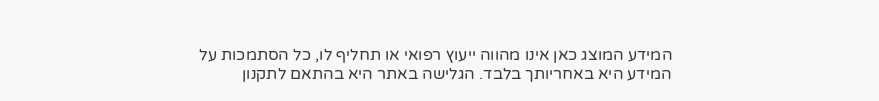המידע המוצג כאן אינו מהווה ייעוץ רפואי או תחליף לו, כל הסתמכות על המידע היא באחריותך בלבד. הגלישה באתר היא בהתאם לתקנון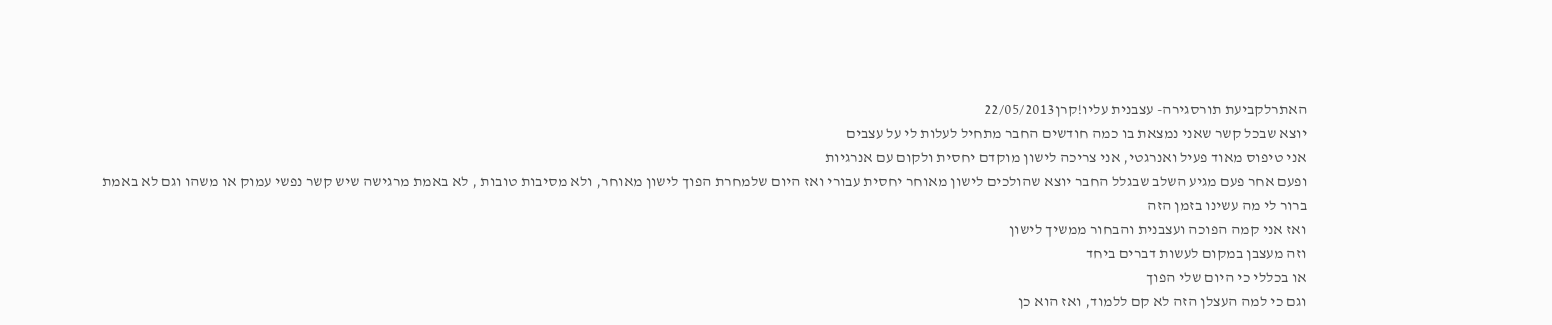האתרלקביעת תורסגירה- עצבנית עליו!קרן22/05/2013
יוצא שבכל קשר שאני נמצאת בו כמה חודשים החבר מתחיל לעלות לי על עצבים
אני טיפוס מאוד פעיל ואנרגטי, אני צריכה לישון מוקדם יחסית ולקום עם אנרגיות
ופעם אחר פעם מגיע השלב שבגלל החבר יוצא שהולכים לישון מאוחר יחסית עבורי ואז היום שלמחרת הפוך לישון מאוחר, ולא מסיבות טובות , לא באמת מרגישה שיש קשר נפשי עמוק או משהו וגם לא באמת ברור לי מה עשינו בזמן הזה
ואז אני קמה הפוכה ועצבנית והבחור ממשיך לישון
וזה מעצבן במקום לעשות דברים ביחד
או בכללי כי היום שלי הפוך
וגם כי למה העצלן הזה לא קם ללמוד, ואז הוא כן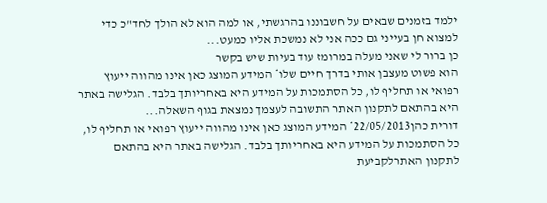ילמד בזמנים שבאים על חשבוננו בהרגשתי, או למה הוא לא הולך לחד"כ כדי למצוא חן בעייני גם ככה אני לא נמשכת אליו כמעט...
כן ברור לי שאני מעלה במרומז עוד בעיות שיש בקשר
הוא פשוט מעצבן אותי בדרך חיים שלו* המידע המוצג כאן אינו מהווה ייעוץ רפואי או תחליף לו, כל הסתמכות על המידע היא באחריותך בלבד. הגלישה באתר היא בהתאם לתקנון האתר התשובה לעצמך נמצאת בגוף השאלה...
דורית כהן22/05/2013* המידע המוצג כאן אינו מהווה ייעוץ רפואי או תחליף לו, כל הסתמכות על המידע היא באחריותך בלבד. הגלישה באתר היא בהתאם לתקנון האתרלקביעת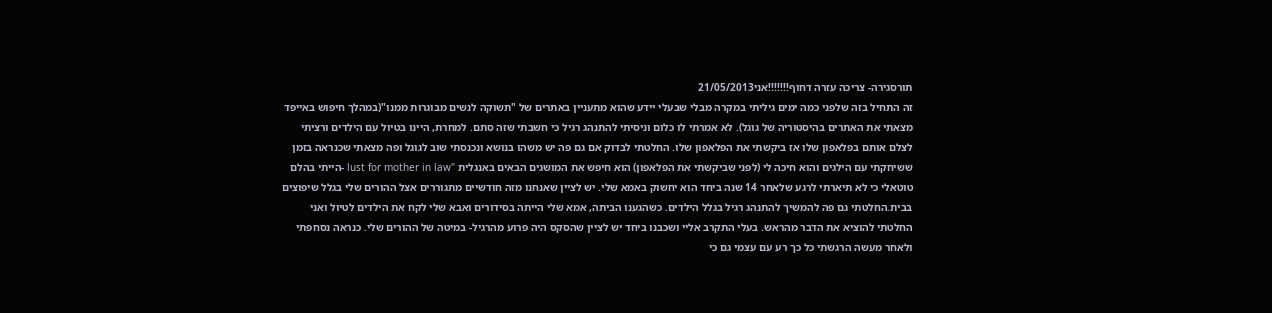תורסגירה- צריכה עזרה דחוף!!!!!!!אני21/05/2013
זה התחיל בזה שלפני כמה ימים גיליתי במקרה מבלי שבעלי יידע שהוא מתעניין באתרים של "תשוקה לנשים מבוגרות ממנו"(במהלך חיפוש באייפד מצאתי את האתרים בהיסטוריה של גוגל). לא אמרתי לו כלום וניסיתי להתנהג רגיל כי חשבתי שזה סתם. למחרת, היינו בטיול עם הילדים ורציתי לצלם אותם בפלאפון שלו אז ביקשתי את הפלאפון שלו. החלטתי לבדוק אם גם פה יש משהו בנושא ונכנסתי שוב לגוגל ופה מצאתי שכנראה בזמן ששיחקתי עם הילגים והוא חיכה לי (לפני שביקשתי את הפלאפון) הוא חיפש את המושגים הבאים באנגלית "lust for mother in law -הייתי בהלם טוטאלי כי לא תיארתי לרגע שלאחר 14 שנה ביחד הוא יחשוק באמא שלי. יש לציין שאנחנו מזה חודשיים מתגוררים אצל ההורים שלי בגלל שיפוצים בבית.החלטתי גם פה להמשיך להתנהג רגיל בגלל הילדים. כשהגענו הביתה, אמא שלי הייתה בסידורים ואבא שלי לקח את הילדים לטיול ואני החלטתי להוציא את הדבר מהראש. בעלי התקרב אליי ושכבנו ביחד יש לציין שהסקס היה פרוע מהרגיל- במיטה של ההורים שלי. כנראה נסחפתי ולאחר מעשה הרגשתי כל כך רע עם עצמי גם כי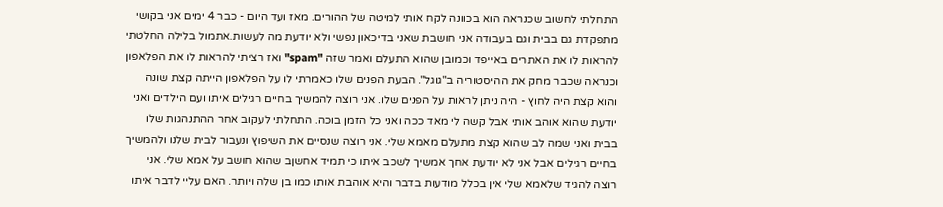התחלתי לחשוב שכנראה הוא בכוונה לקח אותי למיטה של ההורים. מאז ועד היום - כבר 4 ימים אני בקושי מתפקדת גם בבית וגם בעבודה אני חושבת שאני בדיכאון נפשי ולא יודעת מה לעשות.אתמול בלילה החלטתי להראות לו את האתרים באייפד וכמובן שהוא התעלם ואמר שזה "spam" ואז רציתי להראות לו את הפלאפון וכנראה שכבר מחק את ההיסטוריה ב"גוגל". הבעת הפנים שלו כאמרתי לו על הפלאפון הייתה קצת שונה והוא קצת היה לחוץ - היה ניתן לראות על הפנים שלו. אני רוצה להמשיך בחיים רגילים איתו ועם הילדים ואני יודעת שהוא אוהב אותי אבל קשה לי מאד ככה ואני כל הזמן בוכה. התחלתי לעקוב אחר ההתנהגות שלו בבית ואני שמה לב שהוא קצת מתעלם מאמא שלי. אני רוצה שנסיים את השיפוץ ונעבור לבית שלנו ולהמשיך בחיים רגילים אבל אני לא יודעת אחך אמשיך לשכב איתו כי תמיד אחשןב שהוא חושב על אמא שלי. אני רוצה להגיד שלאמא שלי אין בכלל מודעות בדבר והיא אוהבת אותו כמו בן שלה ויותר. האם עליי לדבר איתו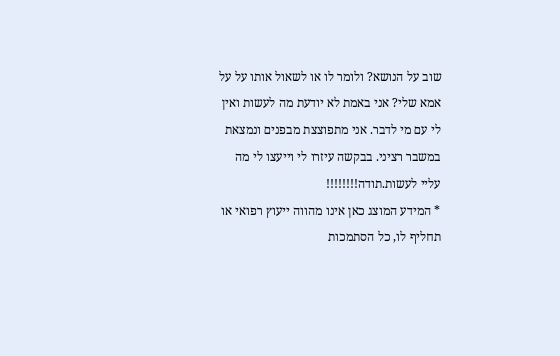שוב על הנושא? ולומר לו או לשאול אותו על על אמא שלי? אני באמת לא יודעת מה לעשות ואין לי עם מי לדבר. אני מתפוצצת מבפנים ונמצאת במשבר רציני. בבקשה עיזרו לי וייעצו לי מה עליי לעשות.תודה!!!!!!!!
* המידע המוצג כאן אינו מהווה ייעוץ רפואי או תחליף לו, כל הסתמכות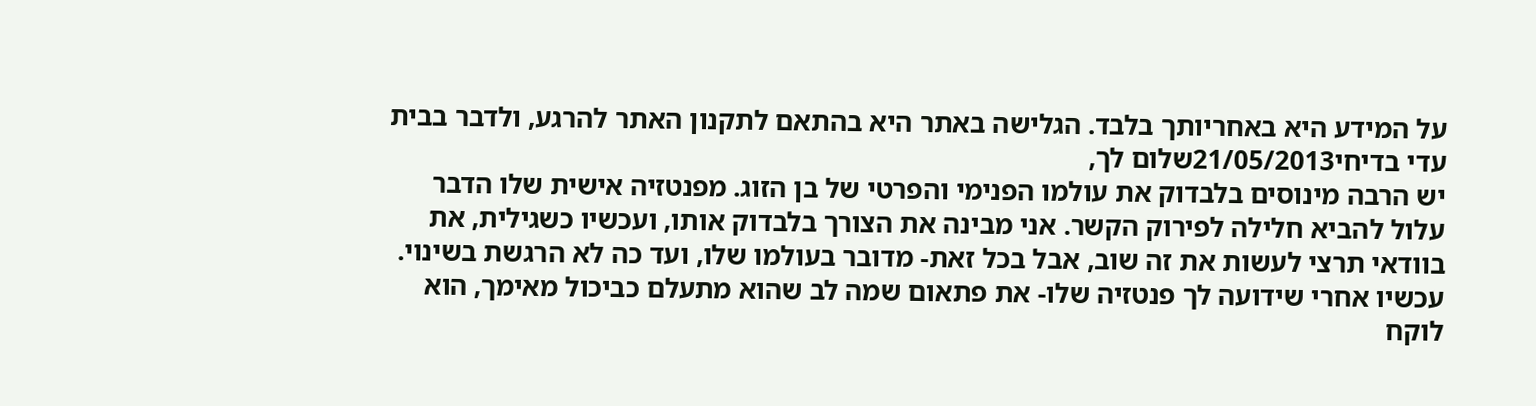על המידע היא באחריותך בלבד. הגלישה באתר היא בהתאם לתקנון האתר להרגע, ולדבר בבית
עדי בדיחי21/05/2013שלום לך,
יש הרבה מינוסים בלבדוק את עולמו הפנימי והפרטי של בן הזוג. מפנטזיה אישית שלו הדבר עלול להביא חלילה לפירוק הקשר. אני מבינה את הצורך בלבדוק אותו, ועכשיו כשגילית, את בוודאי תרצי לעשות את זה שוב, אבל בכל זאת- מדובר בעולמו שלו, ועד כה לא הרגשת בשינוי. עכשיו אחרי שידועה לך פנטזיה שלו- את פתאום שמה לב שהוא מתעלם כביכול מאימך, הוא לוקח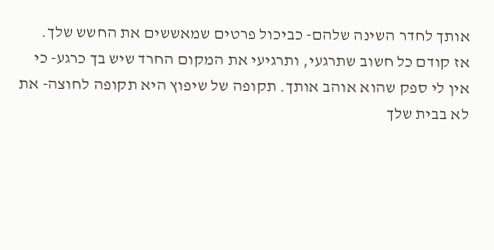אותך לחדר השינה שלהם- כביכול פרטים שמאששים את החשש שלך.
אז קודם כל חשוב שתרגעי, ותרגיעי את המקום החרד שיש בך כרגע- כי אין לי ספק שהוא אוהב אותך. תקופה של שיפוץ היא תקופה לחוצה- את לא בבית שלך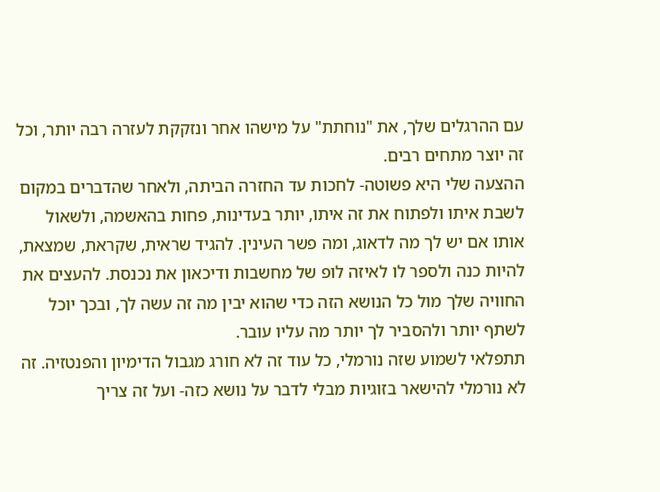עם ההרגלים שלך, את "נוחתת" על מישהו אחר ונזקקת לעזרה רבה יותר, וכל זה יוצר מתחים רבים.
ההצעה שלי היא פשוטה- לחכות עד החזרה הביתה, ולאחר שהדברים במקום לשבת איתו ולפתוח את זה איתו, יותר בעדינות, פחות בהאשמה, ולשאול אותו אם יש לך מה לדאוג, ומה פשר העינין. להגיד שראית, שקראת, שמצאת, להיות כנה ולספר לו לאיזה לופ של מחשבות ודיכאון את נכנסת. להעצים את החוויה שלך מול כל הנושא הזה כדי שהוא יבין מה זה עשה לך, ובכך יוכל לשתף יותר ולהסביר לך יותר מה עליו עובר.
תתפלאי לשמוע שזה נורמלי, כל עוד זה לא חורג מגבול הדימיון והפנטזיה. זה לא נורמלי להישאר בזוגיות מבלי לדבר על נושא כזה- ועל זה צריך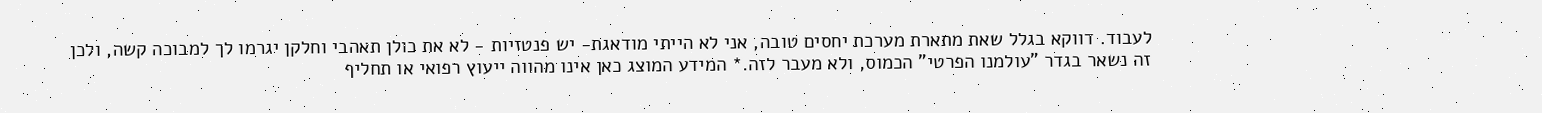לעבוד. דווקא בגלל שאת מתארת מערכת יחסים טובה, אני לא הייתי מודאגת- יש פנטזיות - לא את כולן תאהבי וחלקן יגרמו לך למבוכה קשה, ולכן זה נשאר בגדר "עולמנו הפרטי" הכמוס, ולא מעבר לזה.* המידע המוצג כאן אינו מהווה ייעוץ רפואי או תחליף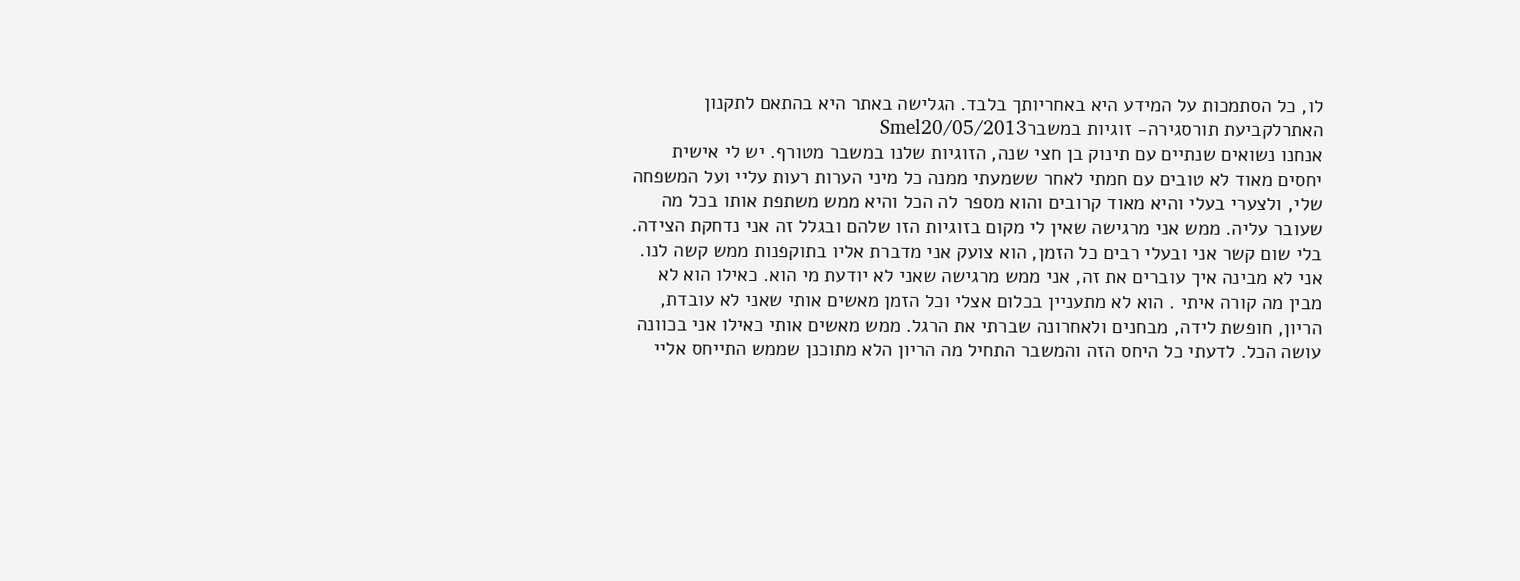לו, כל הסתמכות על המידע היא באחריותך בלבד. הגלישה באתר היא בהתאם לתקנון האתרלקביעת תורסגירה- זוגיות במשברSmel20/05/2013
אנחנו נשואים שנתיים עם תינוק בן חצי שנה, הזוגיות שלנו במשבר מטורף. יש לי אישית יחסים מאוד לא טובים עם חמתי לאחר ששמעתי ממנה כל מיני הערות רעות עליי ועל המשפחה שלי, ולצערי בעלי והיא מאוד קרובים והוא מספר לה הכל והיא ממש משתפת אותו בכל מה שעובר עליה. ממש אני מרגישה שאין לי מקום בזוגיות הזו שלהם ובגלל זה אני נדחקת הצידה. בלי שום קשר אני ובעלי רבים כל הזמן, הוא צועק אני מדברת אליו בתוקפנות ממש קשה לנו. אני לא מבינה איך עוברים את זה, אני ממש מרגישה שאני לא יודעת מי הוא. כאילו הוא לא מבין מה קורה איתי . הוא לא מתעניין בכלום אצלי וכל הזמן מאשים אותי שאני לא עובדת, הריון, חופשת לידה, מבחנים ולאחרונה שברתי את הרגל. ממש מאשים אותי כאילו אני בכוונה עושה הכל. לדעתי כל היחס הזה והמשבר התחיל מה הריון הלא מתוכנן שממש התייחס אליי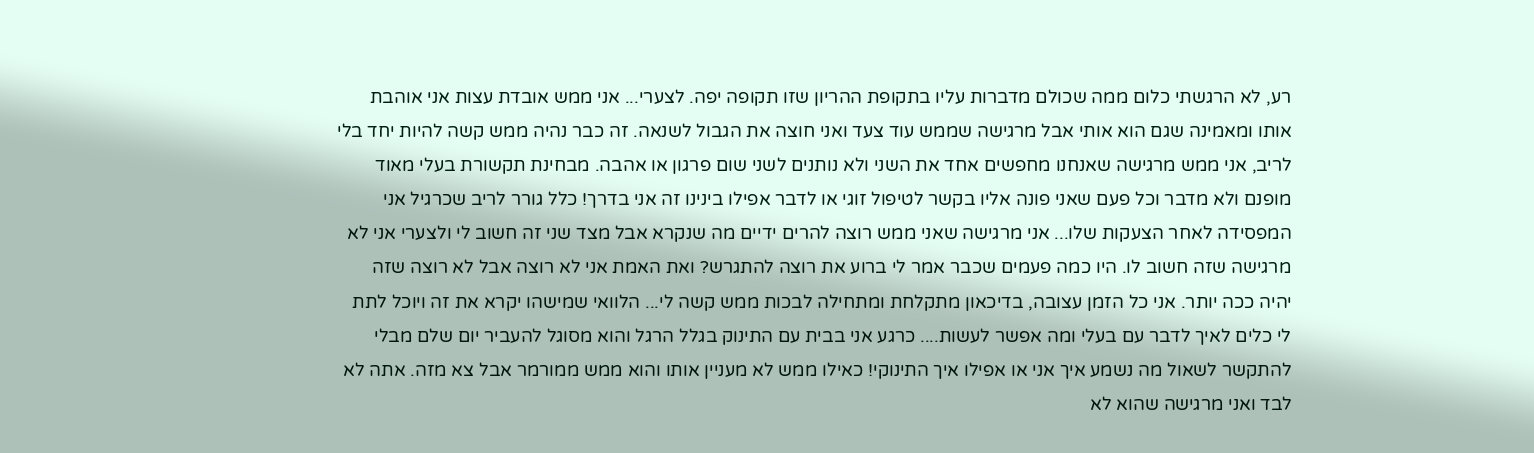רע, לא הרגשתי כלום ממה שכולם מדברות עליו בתקופת ההריון שזו תקופה יפה. לצערי... אני ממש אובדת עצות אני אוהבת אותו ומאמינה שגם הוא אותי אבל מרגישה שממש עוד צעד ואני חוצה את הגבול לשנאה. זה כבר נהיה ממש קשה להיות יחד בלי לריב, אני ממש מרגישה שאנחנו מחפשים אחד את השני ולא נותנים לשני שום פרגון או אהבה. מבחינת תקשורת בעלי מאוד מופנם ולא מדבר וכל פעם שאני פונה אליו בקשר לטיפול זוגי או לדבר אפילו בינינו זה אני בדרך! כלל גורר לריב שכרגיל אני המפסידה לאחר הצעקות שלו... אני מרגישה שאני ממש רוצה להרים ידיים מה שנקרא אבל מצד שני זה חשוב לי ולצערי אני לא מרגישה שזה חשוב לו. היו כמה פעמים שכבר אמר לי ברוע את רוצה להתגרש? ואת האמת אני לא רוצה אבל לא רוצה שזה יהיה ככה יותר. אני כל הזמן עצובה, בדיכאון מתקלחת ומתחילה לבכות ממש קשה לי... הלוואי שמישהו יקרא את זה ויוכל לתת לי כלים לאיך לדבר עם בעלי ומה אפשר לעשות.... כרגע אני בבית עם התינוק בגלל הרגל והוא מסוגל להעביר יום שלם מבלי להתקשר לשאול מה נשמע איך אני או אפילו איך התינוקי! כאילו ממש לא מעניין אותו והוא ממש ממורמר אבל צא מזה. אתה לא לבד ואני מרגישה שהוא לא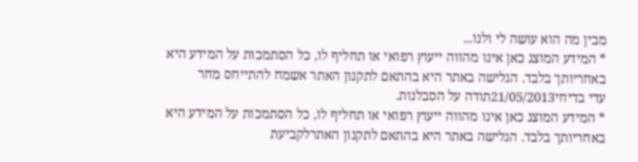מבין מה הוא עושה לי ולנו...
* המידע המוצג כאן אינו מהווה ייעוץ רפואי או תחליף לו, כל הסתמכות על המידע היא באחריותך בלבד. הגלישה באתר היא בהתאם לתקנון האתר אשמח להתייחס מחר
עדי בדיחי21/05/2013תודה על הסבלנות.
* המידע המוצג כאן אינו מהווה ייעוץ רפואי או תחליף לו, כל הסתמכות על המידע היא באחריותך בלבד. הגלישה באתר היא בהתאם לתקנון האתרלקביעת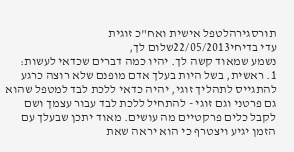תורסגירהלטפל אישית ואח"כ זוגית
עדי בדיחי22/05/2013שלום לך,
נשמע שמאוד קשה לך. יהיו כמה דברים שכדאי לעשות:
1. ראשית, בשל היות בעלך אדם מופנם שלא רוצה כרגע להתגייס לתהליך זוגי, יהיה כדאי ללכת לבד למטפל שהוא גם פרטני וגם זוגי - להתחיל ללכת לבד עבור עצמך ושם לקבל כלים פרקטיים מה עושים. מאוד יתכן שבעלך עם הזמן יגיע ויצטרף כי הוא יראה שאת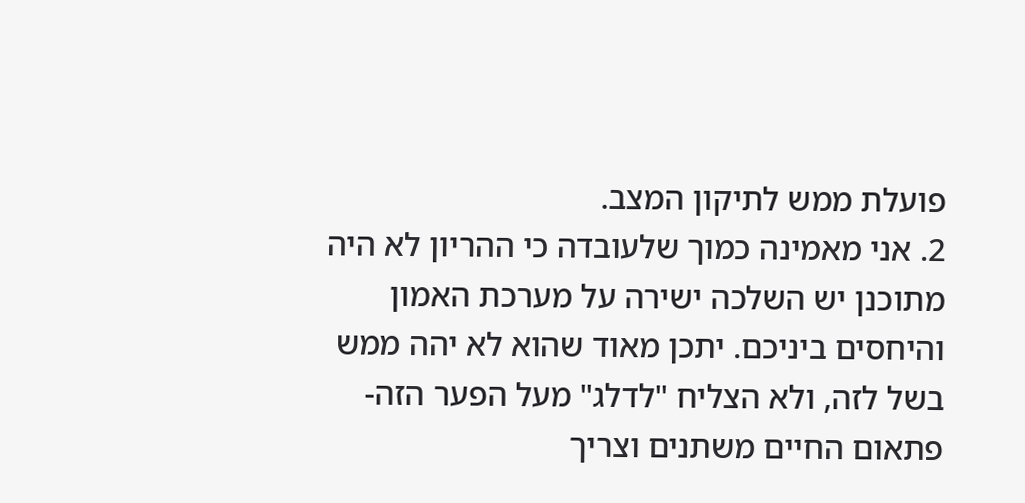פועלת ממש לתיקון המצב.
2. אני מאמינה כמוך שלעובדה כי ההריון לא היה מתוכנן יש השלכה ישירה על מערכת האמון והיחסים ביניכם. יתכן מאוד שהוא לא יהה ממש בשל לזה, ולא הצליח "לדלג" מעל הפער הזה- פתאום החיים משתנים וצריך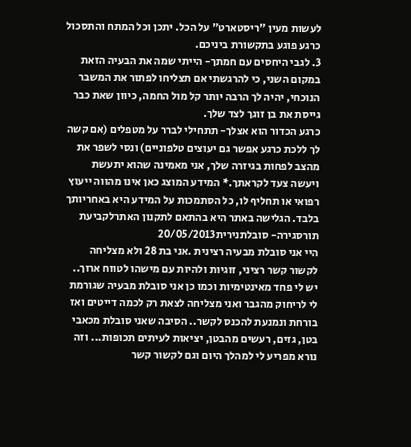לעשות מעין "ריסטארט" על הכל. יתכן וכל המתח והתסכול כרגע פוגע בתקשורת ביניכם.
3. לגבי היחסים עם חמתך- הייתי שמה את הבעיה הזאת במקום השני, כי להרגשתי אם תצליחו לפתור את המשבר הנוכחי, יהיה לך הרבה יותר קל מול החמה, כיוון שאת כבר גייסת את בן זוגך לצד שלך.
כרגע הכדור הוא אצלך- תתחילי לברר על מטפלים (אם קשה לך ללכת כרגע אפשר גם יעוצים טלפוניים) ונסי לשפר את מהצב לפחות בגיזרה שלך, אני מאמינה שהוא יתעשת ויעשה צעד לקראתך.* המידע המוצג כאן אינו מהווה ייעוץ רפואי או תחליף לו, כל הסתמכות על המידע היא באחריותך בלבד. הגלישה באתר היא בהתאם לתקנון האתרלקביעת תורסגירה- סובלתנירית20/05/2013
היי אני סובלת מבעיה רצינית .אני בת 28 ולא מצליחה לקשור קשר רציני, זוגיות ולהיות עם מישהו לטווח ארוך.. יש לי פחד מאינטימיות וכמו כן אני סובלת מבעיה שגורמת לי לריחוק מהגבר ואני מצליחה לצאת רק לכמה דייטים ואז בורחת ונמנעת להכנס לקשר.. הסיבה שאני סובלת מכאבי בטן, גזים, רעשים מהבטן, יציאות לעיתים תכופות... וזה נורא מפריע לי למהלך היום וגם לקשור קשר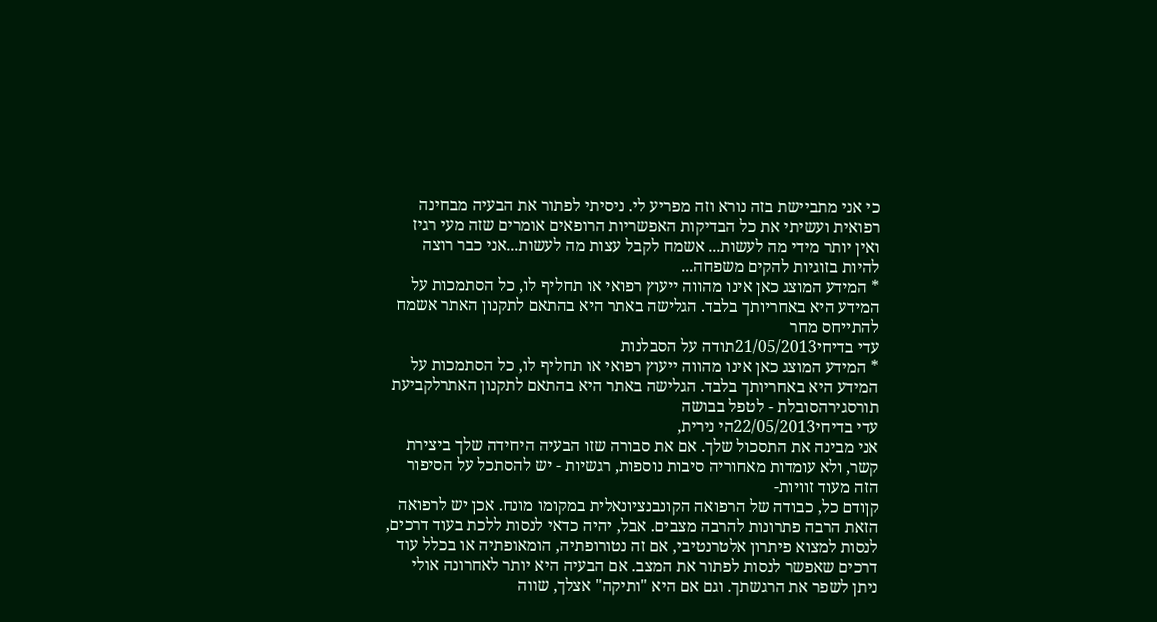כי אני מתביישת בזה נורא וזה מפריע לי. ניסיתי לפתור את הבעיה מבחינה רפואית ועשיתי את כל הבדיקות האפשריות הרופאים אומרים שזה מעי רגיז ואין יותר מידי מה לעשות... אשמח לקבל עצות מה לעשות...אני כבר רוצה להיות בזוגיות להקים משפחה...
* המידע המוצג כאן אינו מהווה ייעוץ רפואי או תחליף לו, כל הסתמכות על המידע היא באחריותך בלבד. הגלישה באתר היא בהתאם לתקנון האתר אשמח להתייחס מחר
עדי בדיחי21/05/2013תודה על הסבלנות
* המידע המוצג כאן אינו מהווה ייעוץ רפואי או תחליף לו, כל הסתמכות על המידע היא באחריותך בלבד. הגלישה באתר היא בהתאם לתקנון האתרלקביעת תורסגירהסובלת - לטפל בבושה
עדי בדיחי22/05/2013הי נירית,
אני מבינה את התסכול שלך. אם את סבורה שזו הבעיה היחידה שלך ביצירת קשר, ולא עומדות מאחוריה סיבות נוספות, רגשיות - יש להסתכל על הסיפור הזה מעוד זוויות-
קןודם כל, כבודה של הרפואה הקונבנציונאלית במקומו מונח. אכן יש לרפואה הזאת הרבה פתרונות להרבה מצבים. אבל, יהיה כדאי לנסות ללכת בעוד דרכים, לנסות למצוא פיתרון אלטרנטיבי, אם זה נטורופתיה, הומאופתיה או בכלל עוד דרכים שאפשר לנסות לפתור את המצב. אם הבעיה היא יותר לאחרונה אולי ניתן לשפר את הרגשתך. וגם אם היא "ותיקה" אצלך, שווה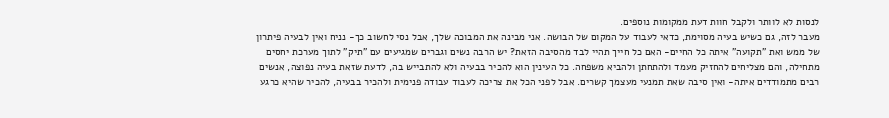לנסות לא לוותר ולקבל חוות דעת ממקומות נוספים.
מעבר לזה, גם כשיש בעיה מסוימת, כדאי לעבוד על המקום של הבושה. אני מבינה את המבוכה שלך, אבל נסי לחשוב כך- נניח ואין לבעיה פיתרון של ממש ואת "תקועה" איתה כל החיים- האם כל חייך תהיי לבד מהסיבה הזאת? יש הרבה נשים וגברים שמגיעים עם "תיק" לתוך מערכת יחסים מתחילה, והם מצליחים להחזיק מעמד ולהתחתן ולהביא משפחה. כל העינין הוא להכיר בבעיה ולא להתבייש בה, לדעת שזאת בעיה נפוצה, אנשים רבים מתמודדים איתה- ואין סיבה שאת תמנעי מעצמך קשרים. אבל לפני הכל את צריכה לעבוד עבודה פנימית ולהכיר בבעיה, להכיר שהיא כרגע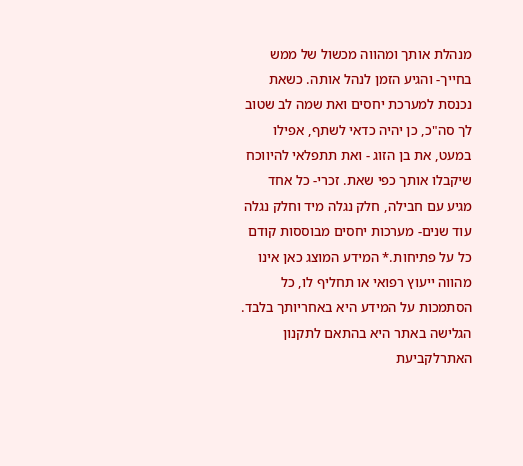מנהלת אותך ומהווה מכשול של ממש בחייך- והגיע הזמן לנהל אותה. כשאת נכנסת למערכת יחסים ואת שמה לב שטוב לך סה"כ, כן יהיה כדאי לשתף, אפילו במעט, את בן הזוג - ואת תתפלאי להיווכח שיקבלו אותך כפי שאת. זכרי- כל אחד מגיע עם חבילה, חלק נגלה מיד וחלק נגלה עוד שנים- מערכות יחסים מבוססות קודם כל על פתיחות.* המידע המוצג כאן אינו מהווה ייעוץ רפואי או תחליף לו, כל הסתמכות על המידע היא באחריותך בלבד. הגלישה באתר היא בהתאם לתקנון האתרלקביעת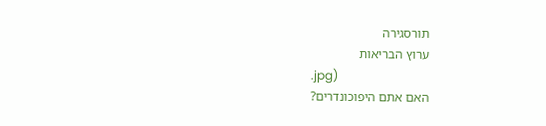תורסגירה
ערוץ הבריאות
.jpg)
האם אתם היפוכונדרים?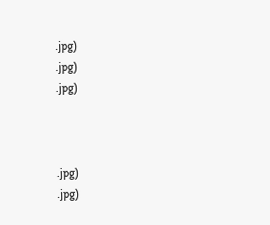.jpg)
.jpg)
.jpg)



.jpg)
.jpg)